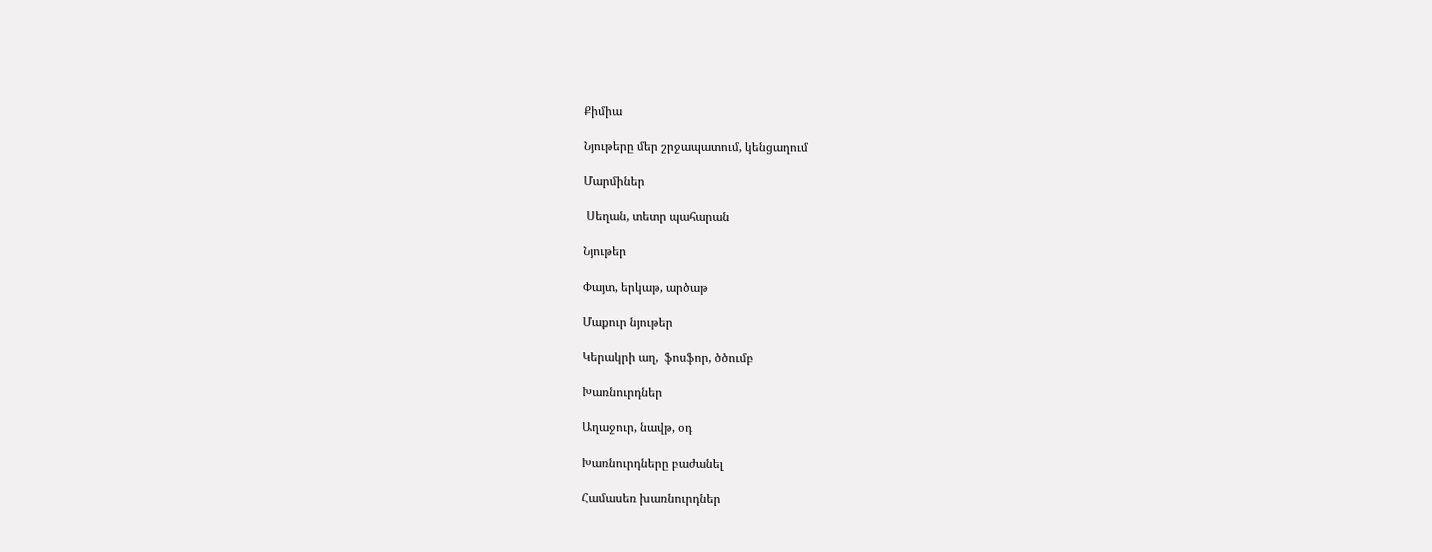Քիմիա

Նյութերը մեր շրջապատում, կենցաղում

Մարմիներ

 Սեղան, տետր պահարան

Նյութեր

Փայտ, երկաթ, արծաթ

Մաքուր նյութեր

Կերակրի աղ,  ֆոսֆոր, ծծումբ

Խառնուրդներ

Աղաջուր, նավթ, օդ

Խառնուրդները բաժանել

Համասեռ խառնուրդներ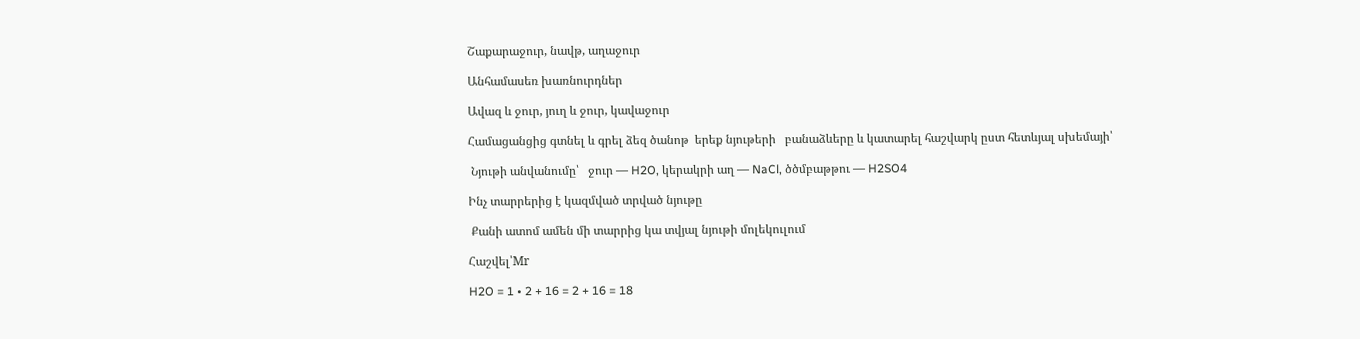Շաքարաջուր, նավթ, աղաջուր

Անհամասեռ խառնուրդներ

Ավազ և ջուր, յուղ և ջուր, կավաջուր

Համացանցից գտնել և գրել ձեզ ծանոթ  երեք նյութերի   բանաձևերը և կատարել հաշվարկ ըստ հետևյալ սխեմայի՝

 Նյութի անվանումը՝   ջուր — H2O, կերակրի աղ — NaCl, ծծմբաթթու — H2SO4

Ինչ տարրերից է կազմված տրված նյութը

 Քանի ատոմ ամեն մի տարրից կա տվյալ նյութի մոլեկուլում

Հաշվել՝Mr

H2O = 1 • 2 + 16 = 2 + 16 = 18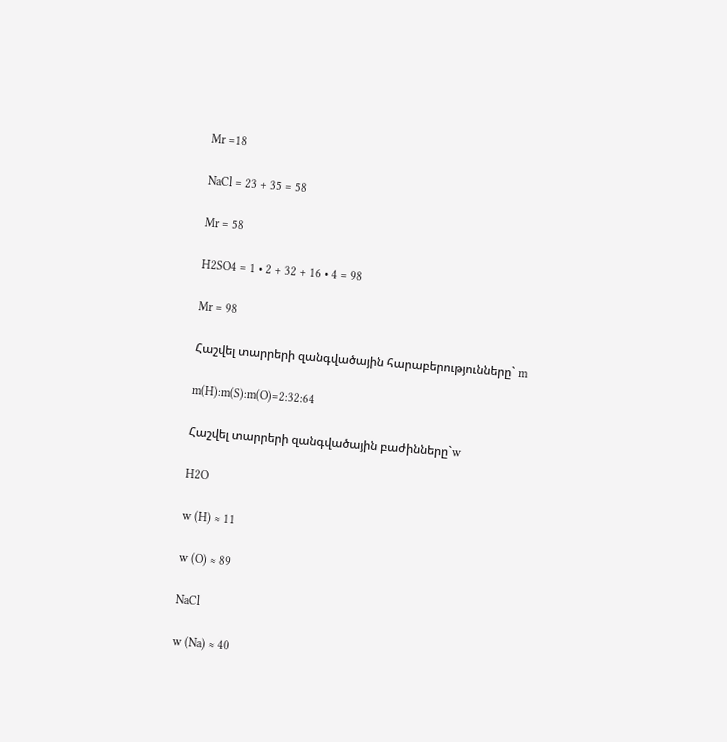Mr =18

NaCl = 23 + 35 = 58

Mr = 58

H2SO4 = 1 • 2 + 32 + 16 • 4 = 98

Mr = 98

Հաշվել տարրերի զանգվածային հարաբերությունները` m

m(H):m(S):m(O)=2:32:64

Հաշվել տարրերի զանգվածային բաժինները`w

H2O

w (H) ≈ 11

w (O) ≈ 89

NaCl

w (Na) ≈ 40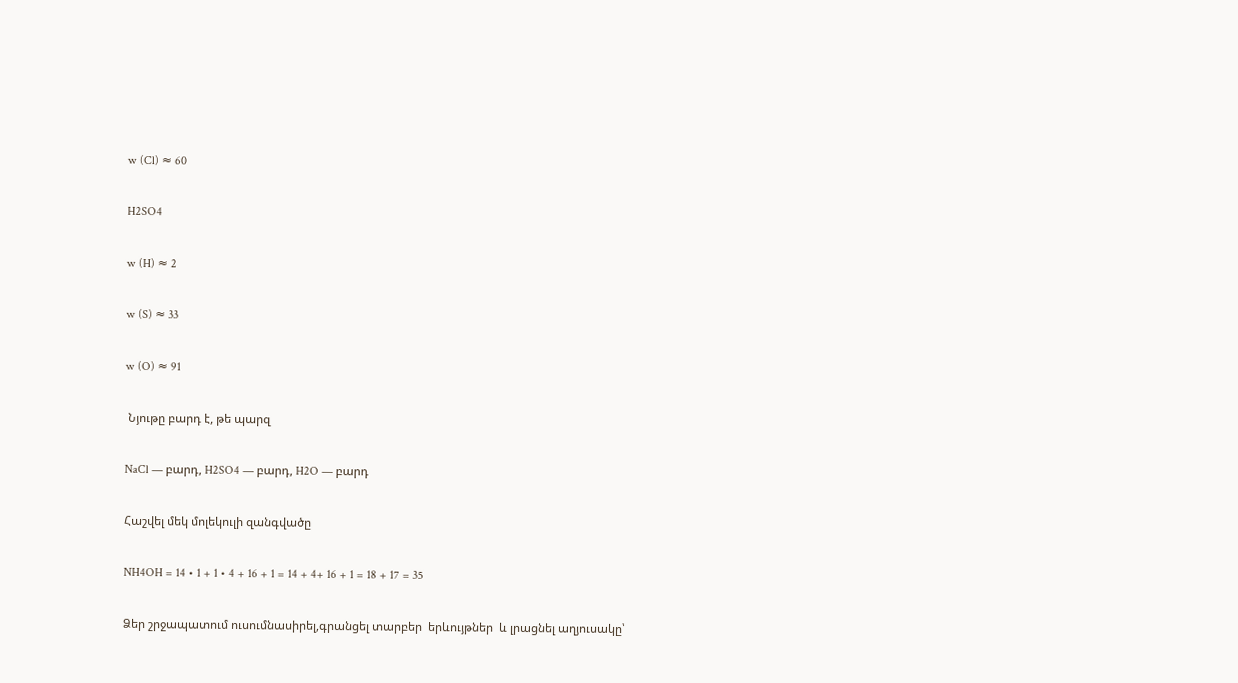w (Cl) ≈ 60

H2SO4

w (H) ≈ 2

w (S) ≈ 33

w (O) ≈ 91

 Նյութը բարդ է, թե պարզ

NaCl — բարդ, H2SO4 — բարդ, H2O — բարդ

Հաշվել մեկ մոլեկուլի զանգվածը

NH4OH = 14 • 1 + 1 • 4 + 16 + 1 = 14 + 4+ 16 + 1 = 18 + 17 = 35

Ձեր շրջապատում ուսումնասիրել,գրանցել տարբեր  երևույթներ  և լրացնել աղյուսակը՝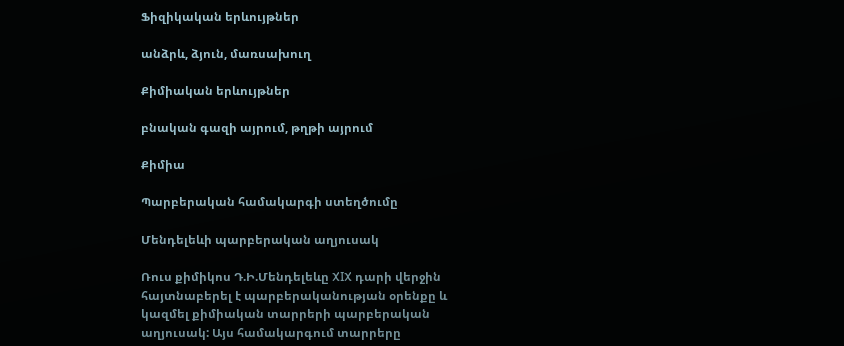Ֆիզիկական երևույթներ

անձրև, ձյուն, մառսախուղ

Քիմիական երևույթներ

բնական գազի այրում, թղթի այրում

Քիմիա

Պարբերական համակարգի ստեղծումը

Մենդելեևի պարբերական աղյուսակ

Ռուս քիմիկոս Դ.Ի.Մենդելեևը XIX դարի վերջին հայտնաբերել է պարբերականության օրենքը և կազմել քիմիական տարրերի պարբերական աղյուսակ: Այս համակարգում տարրերը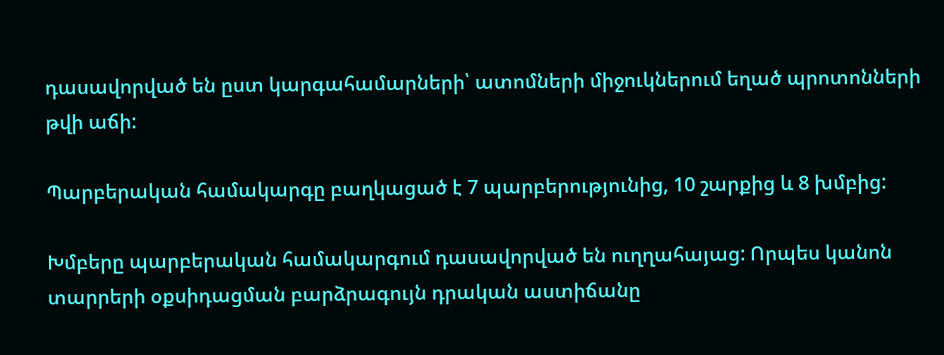դասավորված են ըստ կարգահամարների՝ ատոմների միջուկներում եղած պրոտոնների թվի աճի:

Պարբերական համակարգը բաղկացած է 7 պարբերությունից, 10 շարքից և 8 խմբից:

Խմբերը պարբերական համակարգում դասավորված են ուղղահայաց: Որպես կանոն տարրերի օքսիդացման բարձրագույն դրական աստիճանը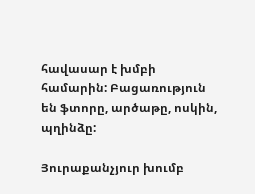հավասար է խմբի համարին: Բացառություն են ֆտորը, արծաթը, ոսկին, պղինձը:

Յուրաքանչյուր խումբ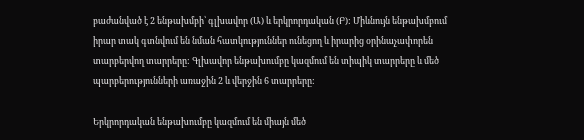բաժանված է 2 ենթախմբի՝ գլխավոր (Ա) և երկրորդական (Բ): Միևնույն ենթախմբում իրար տակ գտնվում են նման հատկություններ ունեցող և իրարից օրինաչափորեն տարբերվող տարրերը: Գլխավոր ենթախումբը կազմում են տիպիկ տարրերը և մեծ պարբերությունների առաջին 2 և վերջին 6 տարրերը:

Երկրորդական ենթախումբը կազմում են միայն մեծ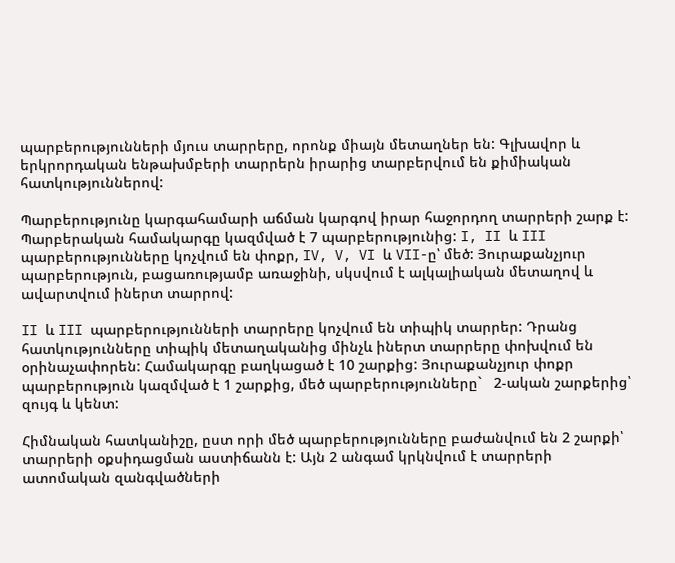պարբերությունների մյուս տարրերը, որոնք միայն մետաղներ են: Գլխավոր և երկրորդական ենթախմբերի տարրերն իրարից տարբերվում են քիմիական հատկություններով:

Պարբերությունը կարգահամարի աճման կարգով իրար հաջորդող տարրերի շարք է: Պարբերական համակարգը կազմված է 7 պարբերությունից: I, II և III պարբերությունները կոչվում են փոքր, IV, V, VI և VII-ը՝ մեծ: Յուրաքանչյուր պարբերություն, բացառությամբ առաջինի, սկսվում է ալկալիական մետաղով և ավարտվում իներտ տարրով:

II և III պարբերությունների տարրերը կոչվում են տիպիկ տարրեր: Դրանց հատկությունները տիպիկ մետաղականից մինչև իներտ տարրերը փոխվում են օրինաչափորեն: Համակարգը բաղկացած է 10 շարքից: Յուրաքանչյուր փոքր պարբերություն կազմված է 1 շարքից, մեծ պարբերությունները`   2-ական շարքերից՝ զույգ և կենտ:

Հիմնական հատկանիշը, ըստ որի մեծ պարբերությունները բաժանվում են 2 շարքի՝ տարրերի օքսիդացման աստիճանն է: Այն 2 անգամ կրկնվում է տարրերի ատոմական զանգվածների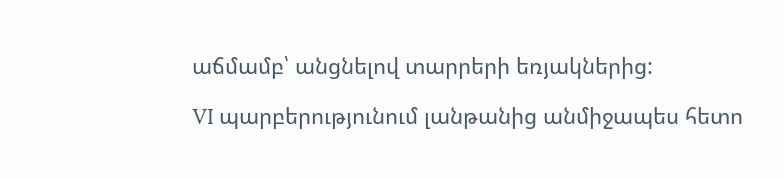աճմամբ՝ անցնելով տարրերի եռյակներից:

VI պարբերությունում լանթանից անմիջապես հետո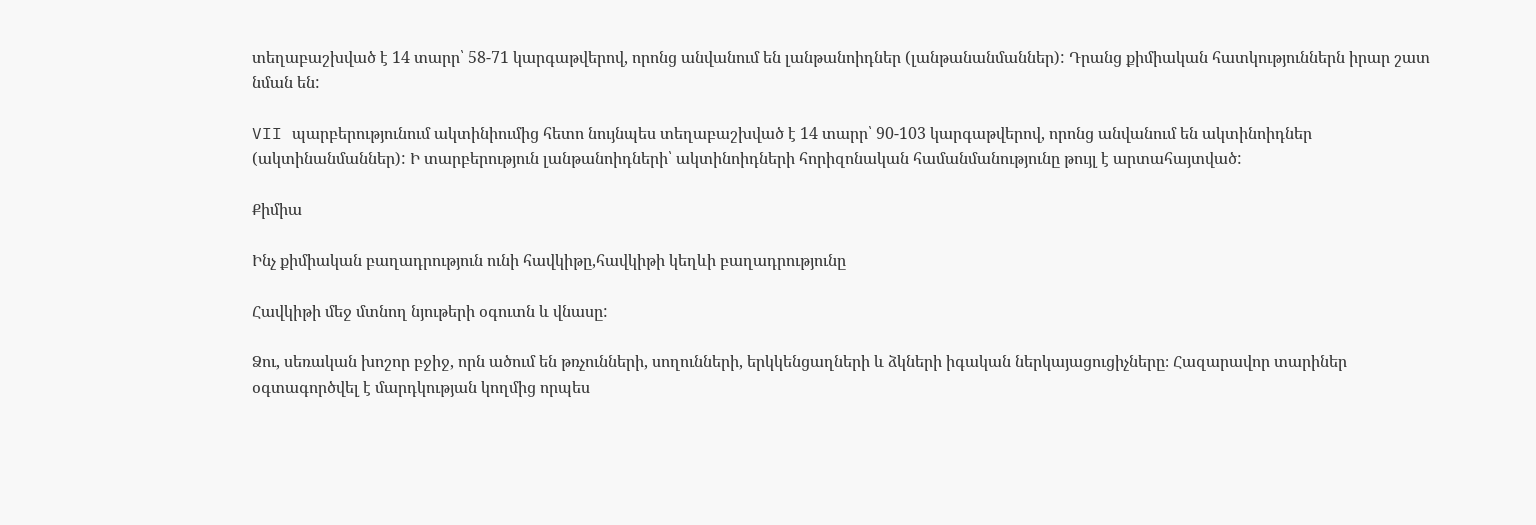տեղաբաշխված է 14 տարր՝ 58-71 կարգաթվերով, որոնց անվանում են լանթանոիդներ (լանթանանմաններ): Դրանց քիմիական հատկություններն իրար շատ նման են:

VII պարբերությունում ակտինիումից հետո նույնպես տեղաբաշխված է 14 տարր՝ 90-103 կարգաթվերով, որոնց անվանում են ակտինոիդներ (ակտինանմաններ): Ի տարբերություն լանթանոիդների՝ ակտինոիդների հորիզոնական համանմանությունը թույլ է արտահայտված:

Քիմիա

Ինչ քիմիական բաղադրություն ունի հավկիթը,հավկիթի կեղևի բաղադրությունը

Հավկիթի մեջ մտնող նյութերի օգուտն և վնասը:

Ձու, սեռական խոշոր բջիջ, որն ածում են թռչունների, սողունների, երկկենցաղների և ձկների իգական ներկայացուցիչները։ Հազարավոր տարիներ օգտագործվել է մարդկության կողմից որպես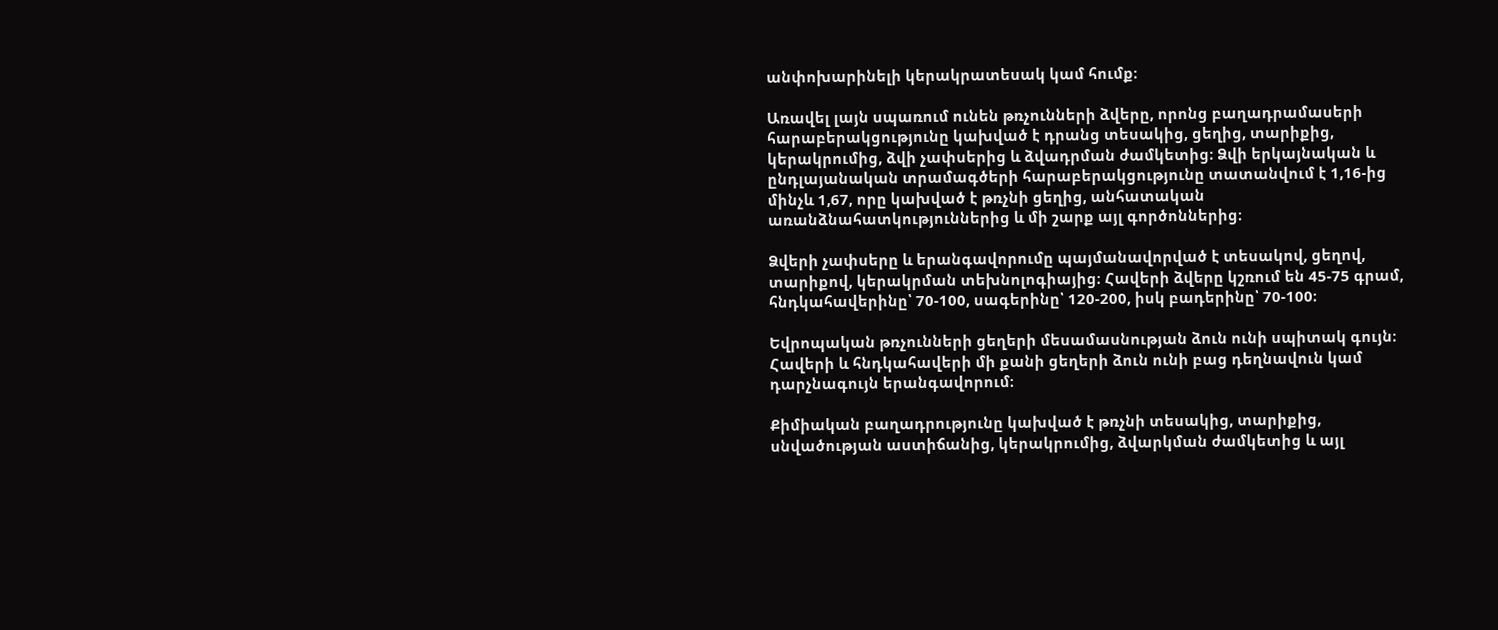անփոխարինելի կերակրատեսակ կամ հումք։

Առավել լայն սպառում ունեն թռչունների ձվերը, որոնց բաղադրամասերի հարաբերակցությունը կախված է դրանց տեսակից, ցեղից, տարիքից, կերակրումից, ձվի չափսերից և ձվադրման ժամկետից։ Ձվի երկայնական և ընդլայանական տրամագծերի հարաբերակցությունը տատանվում է 1,16-ից մինչև 1,67, որը կախված է թռչնի ցեղից, անհատական առանձնահատկություններից և մի շարք այլ գործոններից։

Ձվերի չափսերը և երանգավորումը պայմանավորված է տեսակով, ցեղով, տարիքով, կերակրման տեխնոլոգիայից։ Հավերի ձվերը կշռում են 45-75 գրամ, հնդկահավերինը՝ 70-100, սագերինը՝ 120-200, իսկ բադերինը՝ 70-100։

Եվրոպական թռչունների ցեղերի մեսամասնության ձուն ունի սպիտակ գույն։ Հավերի և հնդկահավերի մի քանի ցեղերի ձուն ունի բաց դեղնավուն կամ դարչնագույն երանգավորում։

Քիմիական բաղադրությունը կախված է թռչնի տեսակից, տարիքից, սնվածության աստիճանից, կերակրումից, ձվարկման ժամկետից և այլ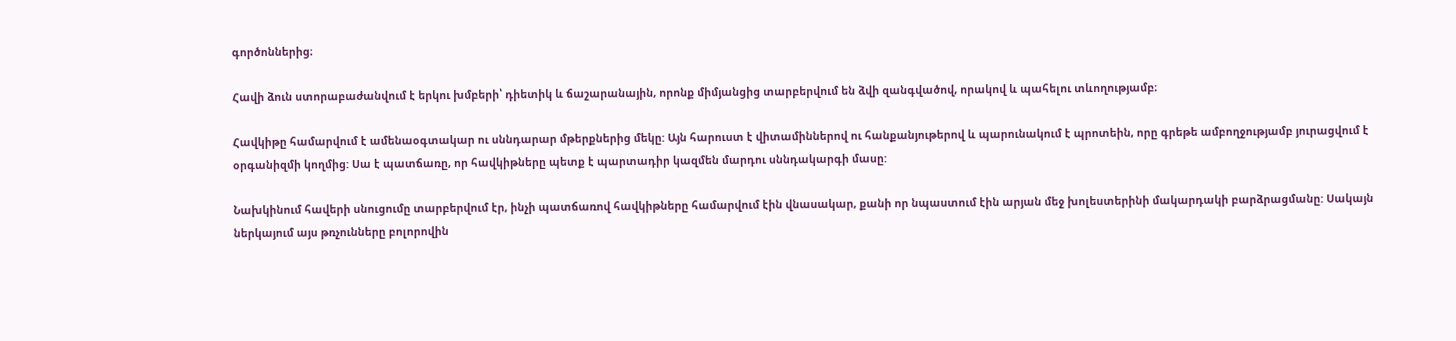գործոններից։

Հավի ձուն ստորաբաժանվում է երկու խմբերի՝ դիետիկ և ճաշարանային, որոնք միմյանցից տարբերվում են ձվի զանգվածով, որակով և պահելու տևողությամբ։

Հավկիթը համարվում է ամենաօգտակար ու սննդարար մթերքներից մեկը: Այն հարուստ է վիտամիններով ու հանքանյութերով և պարունակում է պրոտեին, որը գրեթե ամբողջությամբ յուրացվում է օրգանիզմի կողմից: Սա է պատճառը, որ հավկիթները պետք է պարտադիր կազմեն մարդու սննդակարգի մասը:

Նախկինում հավերի սնուցումը տարբերվում էր, ինչի պատճառով հավկիթները համարվում էին վնասակար, քանի որ նպաստում էին արյան մեջ խոլեստերինի մակարդակի բարձրացմանը: Սակայն ներկայում այս թռչունները բոլորովին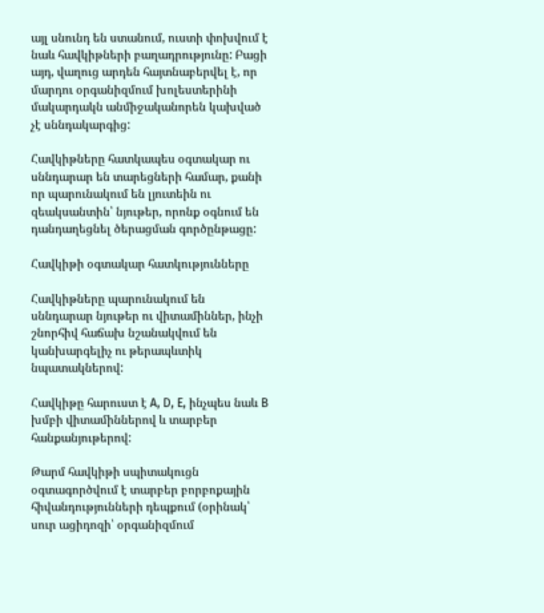այլ սնունդ են ստանում, ուստի փոխվում է նաև հավկիթների բաղադրությունը: Բացի այդ, վաղուց արդեն հայտնաբերվել է, որ մարդու օրգանիզմում խոլեստերինի մակարդակն անմիջականորեն կախված չէ սննդակարգից:

Հավկիթները հատկապես օգտակար ու սննդարար են տարեցների համար, քանի որ պարունակում են լյուտեին ու զեակսանտին՝ նյութեր, որոնք օգնում են դանդաղեցնել ծերացման գործընթացը:

Հավկիթի օգտակար հատկությունները

Հավկիթները պարունակում են սննդարար նյութեր ու վիտամիններ, ինչի շնորհիվ հաճախ նշանակվում են կանխարգելիչ ու թերապևտիկ նպատակներով:

Հավկիթը հարուստ է A, D, E, ինչպես նաև B խմբի վիտամիններով և տարբեր հանքանյութերով:

Թարմ հավկիթի սպիտակուցն օգտագործվում է տարբեր բորբոքային հիվանդությունների դեպքում (օրինակ՝ սուր ացիդոզի՝ օրգանիզմում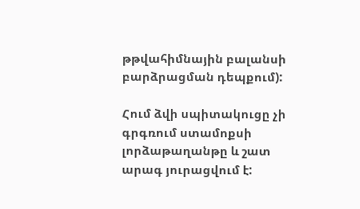թթվահիմնային բալանսի բարձրացման դեպքում):

Հում ձվի սպիտակուցը չի գրգռում ստամոքսի լորձաթաղանթը և շատ արագ յուրացվում է: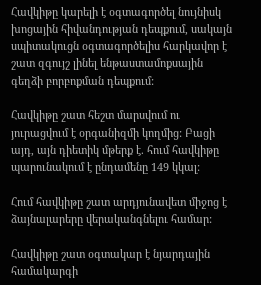Հավկիթը կարելի է օգտագործել նույնիսկ խոցային հիվանդության դեպքում, սակայն սպիտակուցն օգտագործելիս հարկավոր է շատ զգույշ լինել ենթաստամոքսային գեղձի բորբոքման դեպքում:

Հավկիթը շատ հեշտ մարսվում ու յուրացվում է օրգանիզմի կողմից: Բացի այդ, այն դիետիկ մթերք է. հում հավկիթը պարունակում է ընդամենը 149 կկալ:

Հում հավկիթը շատ արդյունավետ միջոց է ձայնալարերը վերականգնելու համար:

Հավկիթը շատ օգտակար է նյարդային համակարգի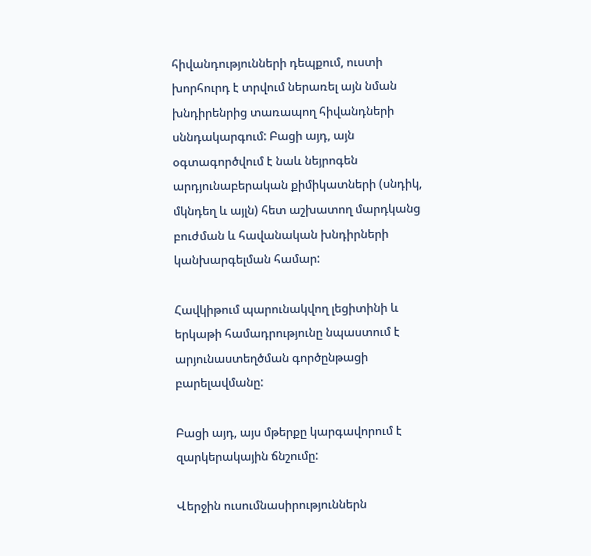հիվանդությունների դեպքում, ուստի խորհուրդ է տրվում ներառել այն նման խնդիրենրից տառապող հիվանդների սննդակարգում: Բացի այդ, այն օգտագործվում է նաև նեյրոգեն արդյունաբերական քիմիկատների (սնդիկ, մկնդեղ և այլն) հետ աշխատող մարդկանց բուժման և հավանական խնդիրների կանխարգելման համար:

Հավկիթում պարունակվող լեցիտինի և երկաթի համադրությունը նպաստում է արյունաստեղծման գործընթացի բարելավմանը:

Բացի այդ, այս մթերքը կարգավորում է զարկերակային ճնշումը:

Վերջին ուսումնասիրություններն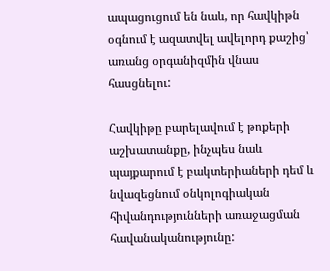ապացուցում են նաև, որ հավկիթն օգնում է ազատվել ավելորդ քաշից՝ առանց օրգանիզմին վնաս հասցնելու:

Հավկիթը բարելավում է թոքերի աշխատանքը, ինչպես նաև պայքարում է բակտերիաների դեմ և նվազեցնում օնկոլոգիական հիվանդությունների առաջացման հավանականությունը: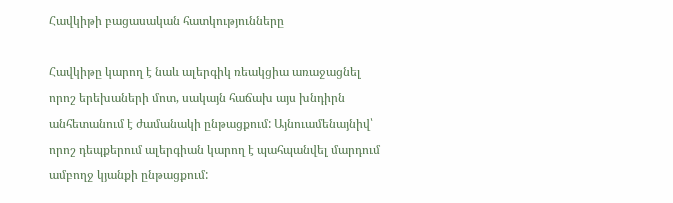Հավկիթի բացասական հատկությունները

Հավկիթը կարող է նաև ալերգիկ ռեակցիա առաջացնել որոշ երեխաների մոտ, սակայն հաճախ այս խնդիրն անհետանում է ժամանակի ընթացքում: Այնուամենայնիվ՝ որոշ դեպքերում ալերգիան կարող է պահպանվել մարդում ամբողջ կյանքի ընթացքում: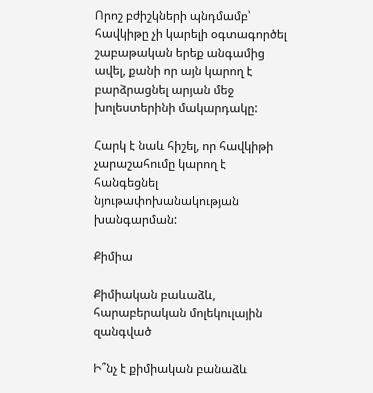Որոշ բժիշկների պնդմամբ՝ հավկիթը չի կարելի օգտագործել շաբաթական երեք անգամից ավել, քանի որ այն կարող է բարձրացնել արյան մեջ խոլեստերինի մակարդակը:

Հարկ է նաև հիշել, որ հավկիթի չարաշահումը կարող է հանգեցնել նյութափոխանակության խանգարման:

Քիմիա

Քիմիական բաևաձև, հարաբերական մոլեկուլային զանգված

Ի՞նչ է քիմիական բանաձև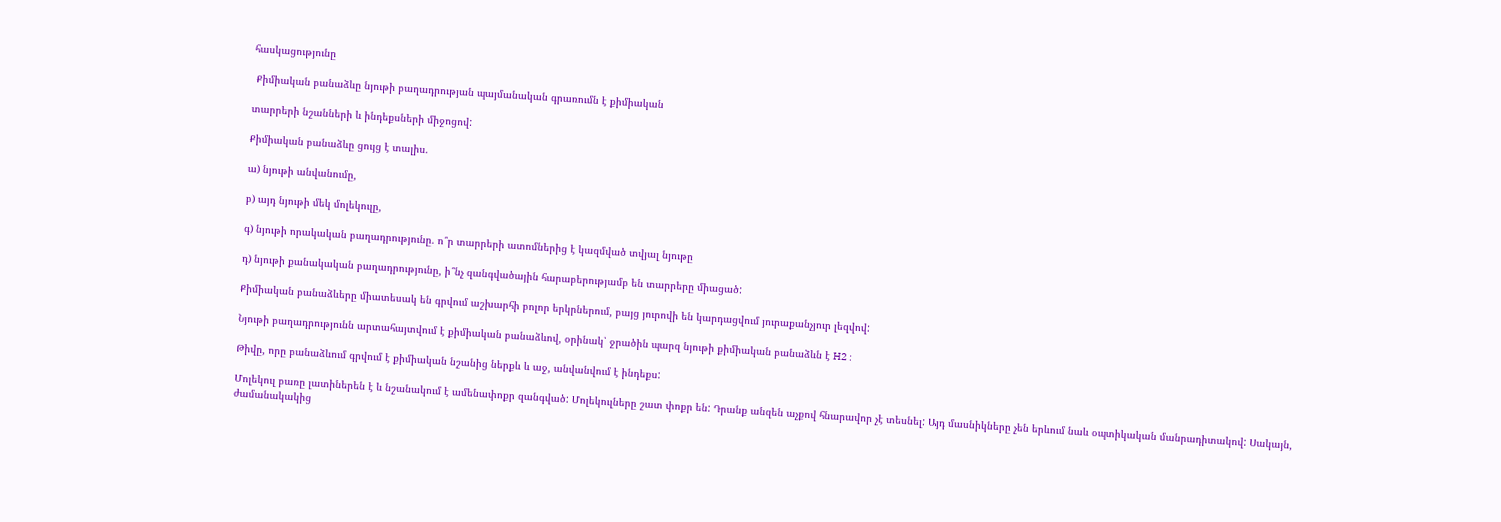հասկացությունը

 Քիմիական բանաձևը նյութի բաղադրության պայմանական գրառումն է քիմիական

տարրերի նշանների և ինդեքսների միջոցով:

Քիմիական բանաձևը ցույց է տալիս.

ա) նյութի անվանումը,

բ) այդ նյութի մեկ մոլեկուլը,

գ) նյութի որակական բաղադրությունը. ո՞ր տարրերի ատոմներից է կազմված տվյալ նյութը

դ) նյութի քանակական բաղադրությունը, ի՞նչ զանգվածային հարաբերությամբ են տարրերը միացած:

Քիմիական բանաձևերը միատեսակ են գրվում աշխարհի բոլոր երկրներում, բայց յուրովի են կարդացվում յուրաքանչյուր լեզվով:

Նյութի բաղադրությունն արտահայտվում է քիմիական բանաձևով, օրինակ՝ ջրածին պարզ նյութի քիմիական բանաձևն է H2 :

Թիվը, որը բանաձևում գրվում է քիմիական նշանից ներքև և աջ, անվանվում է ինդեքս:

Մոլեկուլ բառը լատիներեն է և նշանակում է ամենափոքր զանգված: Մոլեկուլները շատ փոքր են: Դրանք անզեն աչքով հնարավոր չէ տեսնել: Այդ մասնիկները չեն երևում նաև օպտիկական մանրադիտակով: Սակայն, ժամանակակից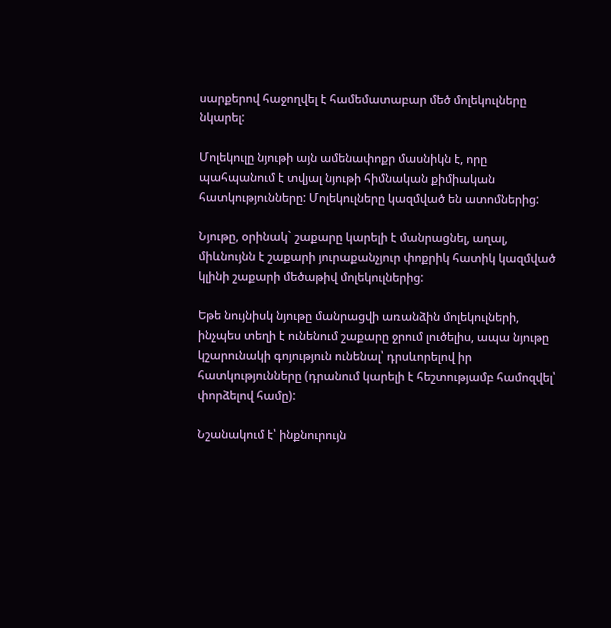սարքերով հաջողվել է համեմատաբար մեծ մոլեկուլները նկարել:

Մոլեկուլը նյութի այն ամենափոքր մասնիկն է, որը պահպանում է տվյալ նյութի հիմնական քիմիական հատկությունները: Մոլեկուլները կազմված են ատոմներից:

Նյութը, օրինակ` շաքարը կարելի է մանրացնել, աղալ, միևնույնն է շաքարի յուրաքանչյուր փոքրիկ հատիկ կազմված կլինի շաքարի մեծաթիվ մոլեկուլներից:

Եթե նույնիսկ նյութը մանրացվի առանձին մոլեկուլների, ինչպես տեղի է ունենում շաքարը ջրում լուծելիս, ապա նյութը կշարունակի գոյություն ունենալ՝ դրսևորելով իր հատկությունները (դրանում կարելի է հեշտությամբ համոզվել՝ փորձելով համը):

Նշանակում է՝ ինքնուրույն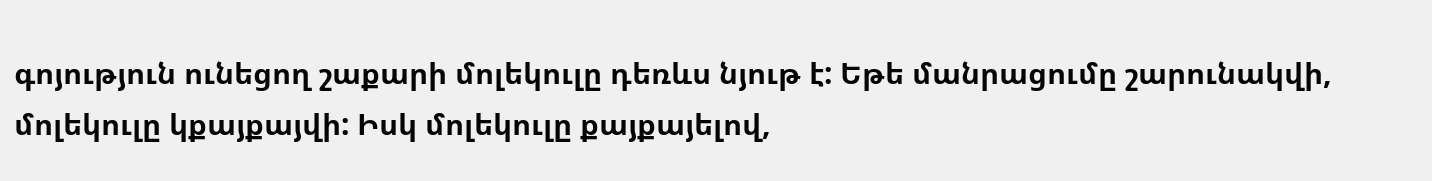գոյություն ունեցող շաքարի մոլեկուլը դեռևս նյութ է: Եթե մանրացումը շարունակվի, մոլեկուլը կքայքայվի: Իսկ մոլեկուլը քայքայելով,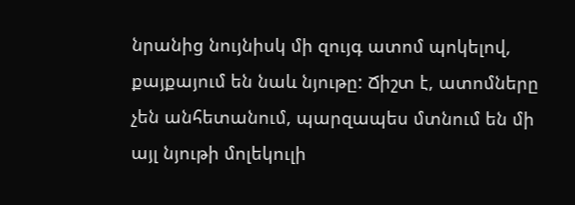նրանից նույնիսկ մի զույգ ատոմ պոկելով, քայքայում են նաև նյութը: Ճիշտ է, ատոմները չեն անհետանում, պարզապես մտնում են մի այլ նյութի մոլեկուլի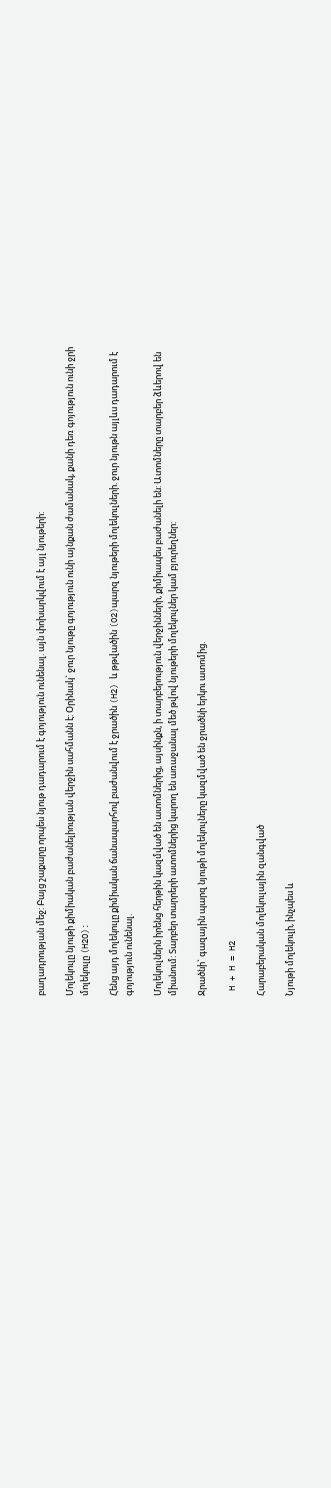բաղադրության մեջ: Բայց շաքարը որպես նյութ դադարում է գոյություն ունենալ. այն փոխարկվում է այլ նյութերի:

Մոլեկուլը նյութի քիմիական բաժանելիության վերջին սահմանն է: Օրինակ` ջուր նյութը գոյություն ունի այնքան ժամանակ, քանի դեռ գոյություն ունի ջրի մոլեկուլը (H2O):

Հենց այդ մոլեկուլը քիմիական ճանապարհով բաժանվում է ջրածին (H2) և թթվածին (O2)պարզ նյութերի մոլեկուլների. ջուր նյութն այլևս դադարում է գոյություն ունենալ.

Մոլեկուլներն իրենց հերթին կազմված են ատոմներից, այսինքն, ի տարբերություն վերջինների, քիմիապես բաժանելի են: Ատոմները տարբեր ձևերով են միանում: Տարբեր տարրերի ատոմներից կարող են առաջանալ մեծ թվով նյութերի մոլեկուլներ կամ բյուրեղներ:

Ջրածնի` գազային պարզ նյութի մոլեկուլները կազմված են ջրածնի երկու ատոմից.

 H + H = H2

Հարաբերական մոլեկուլային զանգված

Նյութի մոլեկուլի, ինչպես և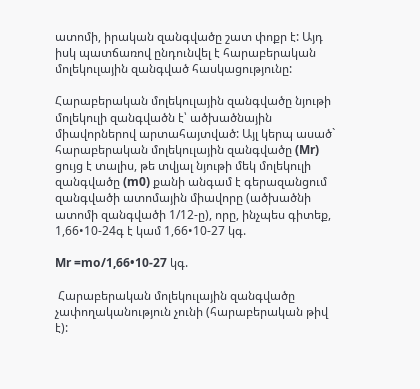ատոմի, իրական զանգվածը շատ փոքր է: Այդ իսկ պատճառով ընդունվել է հարաբերական մոլեկուլային զանգված հասկացությունը:

Հարաբերական մոլեկուլային զանգվածը նյութի մոլեկուլի զանգվածն է՝ ածխածնային միավորներով արտահայտված: Այլ կերպ ասած` հարաբերական մոլեկուլային զանգվածը (Mr) ցույց է տալիս, թե տվյալ նյութի մեկ մոլեկուլի զանգվածը (m0) քանի անգամ է գերազանցում զանգվածի ատոմային միավորը (ածխածնի ատոմի զանգվածի 1/12-ը), որը, ինչպես գիտեք, 1,66•10-24գ է կամ 1,66•10-27 կգ.

Mr =mo/1,66•10-27 կգ.

 Հարաբերական մոլեկուլային զանգվածը չափողականություն չունի (հարաբերական թիվ է):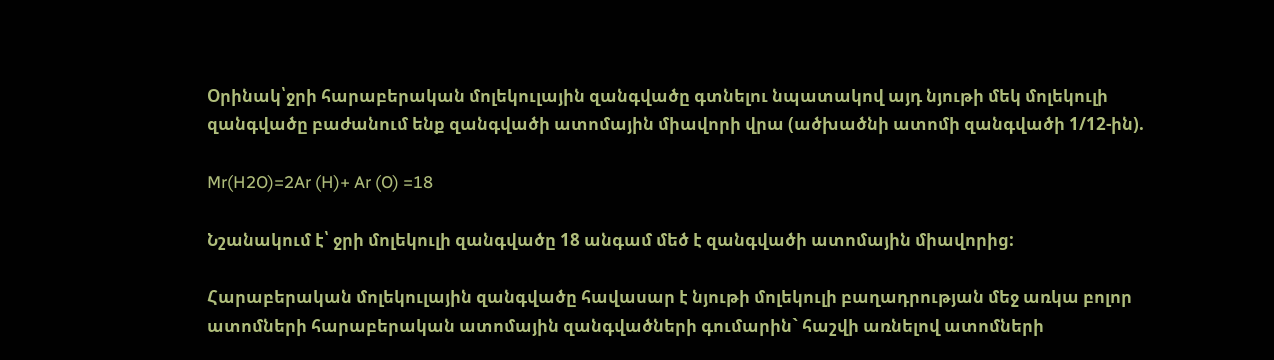Օրինակ՝ջրի հարաբերական մոլեկուլային զանգվածը գտնելու նպատակով այդ նյութի մեկ մոլեկուլի զանգվածը բաժանում ենք զանգվածի ատոմային միավորի վրա (ածխածնի ատոմի զանգվածի 1/12-ին).

Mr(H2O)=2Ar (H)+ Ar (O) =18

Նշանակում է՝ ջրի մոլեկուլի զանգվածը 18 անգամ մեծ է զանգվածի ատոմային միավորից:

Հարաբերական մոլեկուլային զանգվածը հավասար է նյութի մոլեկուլի բաղադրության մեջ առկա բոլոր ատոմների հարաբերական ատոմային զանգվածների գումարին` հաշվի առնելով ատոմների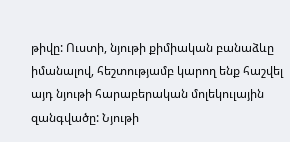թիվը: Ուստի, նյութի քիմիական բանաձևը իմանալով, հեշտությամբ կարող ենք հաշվել այդ նյութի հարաբերական մոլեկուլային զանգվածը: Նյութի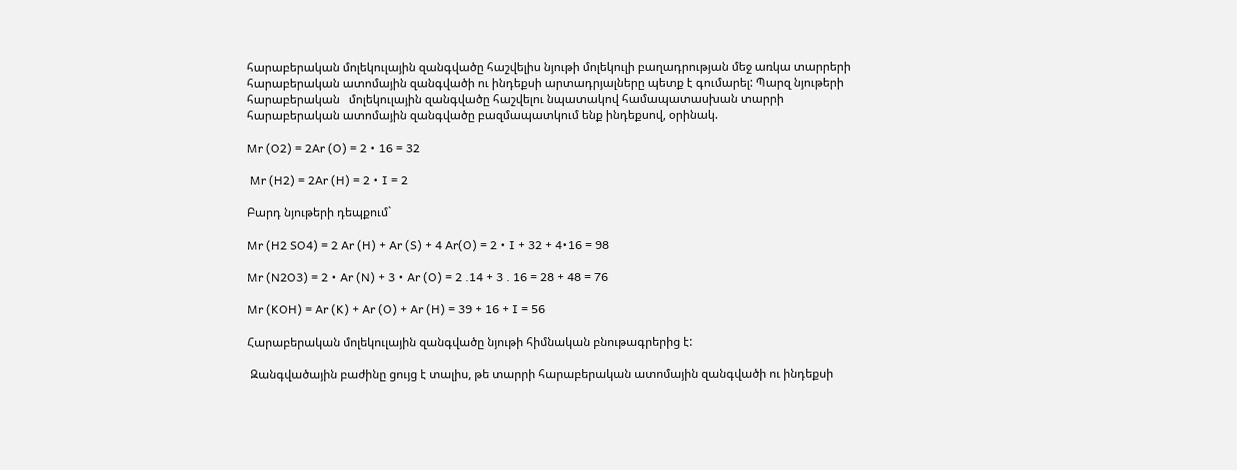հարաբերական մոլեկուլային զանգվածը հաշվելիս նյութի մոլեկուլի բաղադրության մեջ առկա տարրերի հարաբերական ատոմային զանգվածի ու ինդեքսի արտադրյալները պետք է գումարել: Պարզ նյութերի հարաբերական   մոլեկուլային զանգվածը հաշվելու նպատակով համապատասխան տարրի հարաբերական ատոմային զանգվածը բազմապատկում ենք ինդեքսով, օրինակ.

Mr (O2) = 2Ar (O) = 2 • 16 = 32

 Mr (H2) = 2Ar (H) = 2 • I = 2

Բարդ նյութերի դեպքում`

Mr (H2 SO4) = 2 Ar (H) + Ar (S) + 4 Ar(O) = 2 • I + 32 + 4•16 = 98

Mr (N2O3) = 2 • Ar (N) + 3 • Ar (O) = 2 .14 + 3 . 16 = 28 + 48 = 76

Mr (KOH) = Ar (K) + Ar (O) + Ar (H) = 39 + 16 + I = 56

Հարաբերական մոլեկուլային զանգվածը նյութի հիմնական բնութագրերից է:

 Զանգվածային բաժինը ցույց է տալիս, թե տարրի հարաբերական ատոմային զանգվածի ու ինդեքսի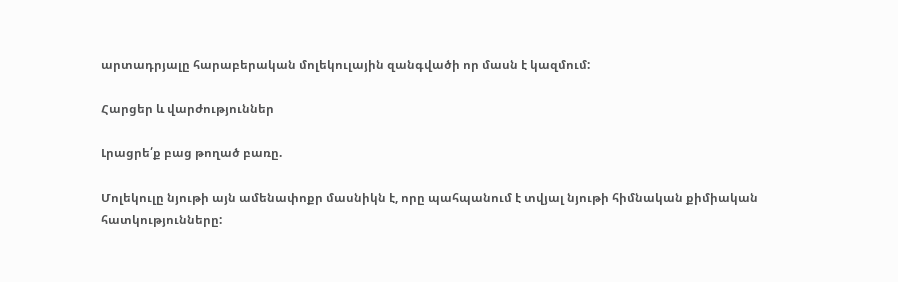արտադրյալը հարաբերական մոլեկուլային զանգվածի որ մասն է կազմում:

Հարցեր և վարժություններ

Լրացրե՛ք բաց թողած բառը.

Մոլեկուլը նյութի այն ամենափոքր մասնիկն է, որը պահպանում է տվյալ նյութի հիմնական քիմիական հատկությունները: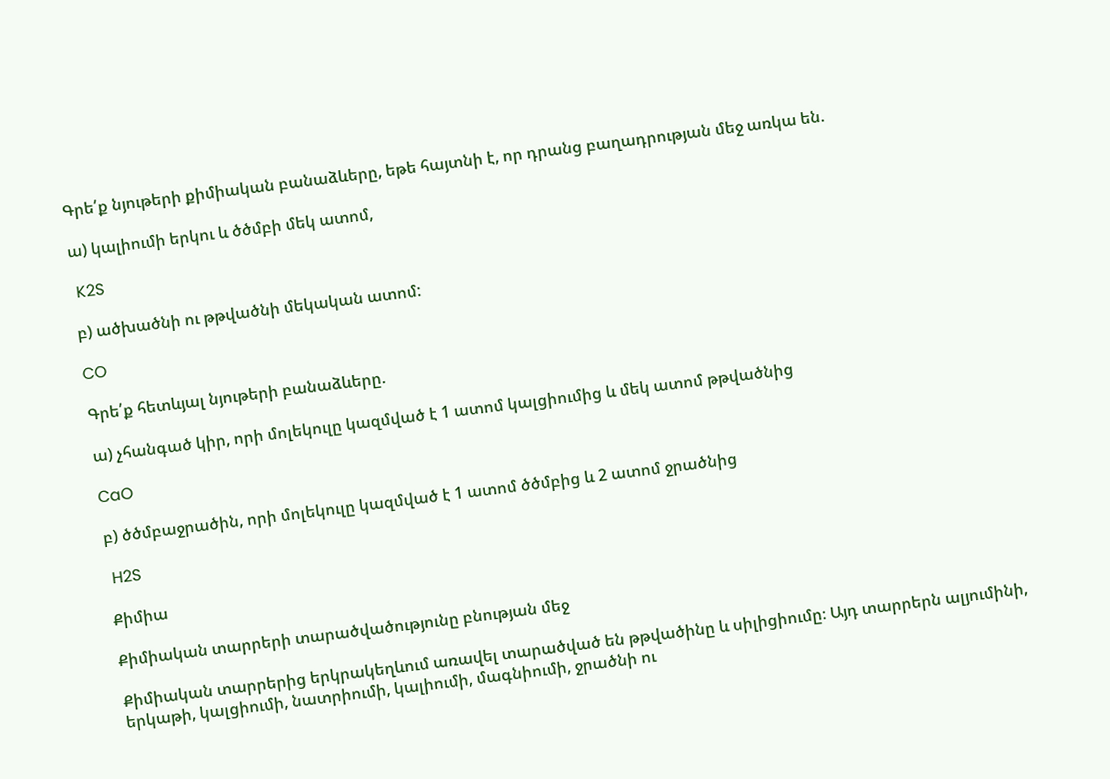Գրե՛ք նյութերի քիմիական բանաձևերը, եթե հայտնի է, որ դրանց բաղադրության մեջ առկա են.

ա) կալիումի երկու և ծծմբի մեկ ատոմ,

 K2S

բ) ածխածնի ու թթվածնի մեկական ատոմ:

CO

Գրե՛ք հետևյալ նյութերի բանաձևերը.

ա) չհանգած կիր, որի մոլեկուլը կազմված է 1 ատոմ կալցիումից և մեկ ատոմ թթվածնից

CaO

բ) ծծմբաջրածին, որի մոլեկուլը կազմված է 1 ատոմ ծծմբից և 2 ատոմ ջրածնից

 H2S

Քիմիա

Քիմիական տարրերի տարածվածությունը բնության մեջ

Քիմիական տարրերից երկրակեղևում առավել տարածված են թթվածինը և սիլիցիումը։ Այդ տարրերն ալյումինի, երկաթի, կալցիումի, նատրիումի, կալիումի, մագնիումի, ջրածնի ու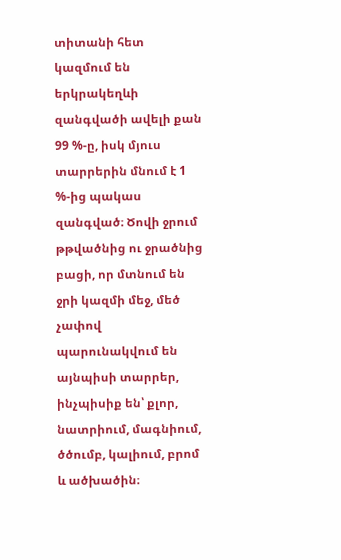տիտանի հետ կազմում են երկրակեղևի զանգվածի ավելի քան 99 %-ը, իսկ մյուս տարրերին մնում է 1 %-ից պակաս զանգված։ Ծովի ջրում թթվածնից ու ջրածնից բացի, որ մտնում են ջրի կազմի մեջ, մեծ չափով պարունակվում են այնպիսի տարրեր, ինչպիսիք են՝ քլոր, նատրիում, մագնիում, ծծումբ, կալիում, բրոմ և ածխածին։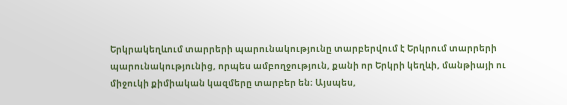Երկրակեղևում տարրերի պարունակությունը տարբերվում է Երկրում տարրերի պարունակությունից, որպես ամբողջություն, քանի որ Երկրի կեղևի, մանթիայի ու միջուկի քիմիական կազմերը տարբեր են։ Այսպես,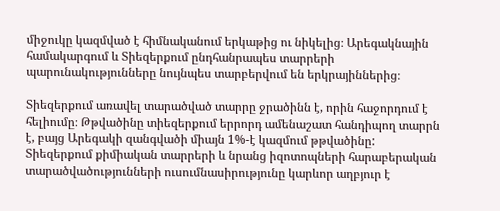միջուկը կազմված է հիմնականում երկաթից ու նիկելից։ Արեգակնային համակարգում և Տիեզերքում ընդհանրապես տարրերի պարունակությունները նույնպես տարբերվում են երկրայիններից։

Տիեզերքում առավել տարածված տարրը ջրածինն է, որին հաջորդում է հելիումը։ Թթվածինը տիեզերքում երրորդ ամենաշատ հանդիպող տարրն է, բայց Արեգակի զանգվածի միայն 1%-է կազմում թթվածինը: Տիեզերքում քիմիական տարրերի և նրանց իզոտոպների հարաբերական տարածվածությունների ուսումնասիրությունը կարևոր աղբյուր է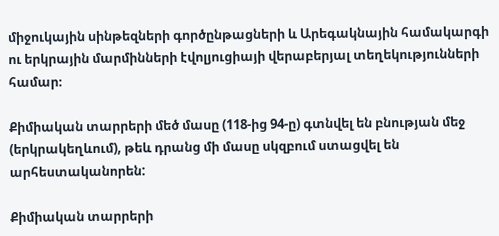միջուկային սինթեզների գործընթացների և Արեգակնային համակարգի ու երկրային մարմինների էվոլյուցիայի վերաբերյալ տեղեկությունների համար։

Քիմիական տարրերի մեծ մասը (118-ից 94-ը) գտնվել են բնության մեջ (երկրակեղևում), թեև դրանց մի մասը սկզբում ստացվել են արհեստականորեն:

Քիմիական տարրերի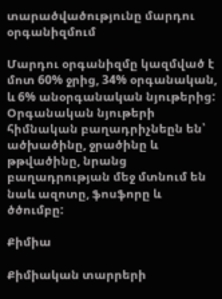տարածվածությունը մարդու օրգանիզմում

Մարդու օրգանիզմը կազմված է մոտ 60% ջրից, 34% օրգանական, և 6% անօրգանական նյութերից: Օրգանական նյութերի հիմնական բաղադրիչնեըն են՝ ածխածինը, ջրածինը և թթվածինը, նրանց բաղադրության մեջ մտնում են նաև ազոտը, ֆոսֆորը և ծծումբը:

Քիմիա

Քիմիական տարրերի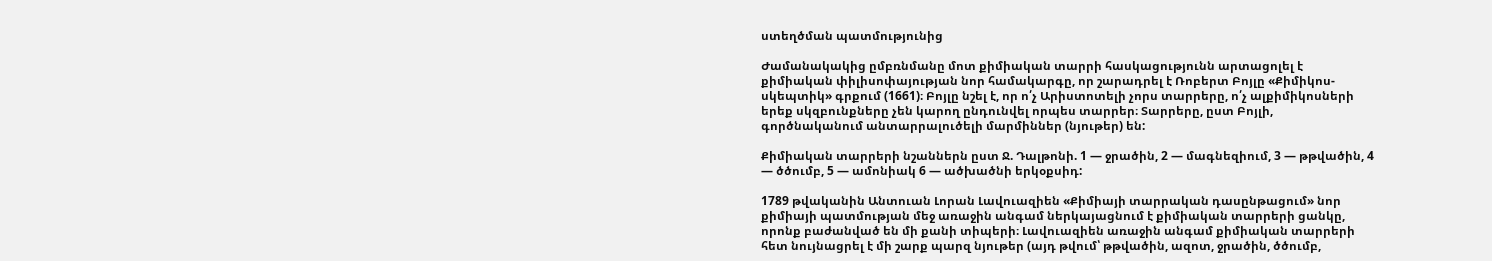ստեղծման պատմությունից

Ժամանակակից ըմբռնմանը մոտ քիմիական տարրի հասկացությունն արտացոլել է քիմիական փիլիսոփայության նոր համակարգը, որ շարադրել է Ռոբերտ Բոյլը «Քիմիկոս-սկեպտիկ» գրքում (1661)։ Բոյլը նշել է, որ ո՛չ Արիստոտելի չորս տարրերը, ո՛չ ալքիմիկոսների երեք սկզբունքները չեն կարող ընդունվել որպես տարրեր։ Տարրերը, ըստ Բոյլի, գործնականում անտարրալուծելի մարմիններ (նյութեր) են:

Քիմիական տարրերի նշաններն ըստ Ջ. Դալթոնի. 1 — ջրածին, 2 — մագնեզիում, 3 — թթվածին, 4 — ծծումբ, 5 — ամոնիակ 6 — ածխածնի երկօքսիդ:

1789 թվականին Անտուան Լորան Լավուազիեն «Քիմիայի տարրական դասընթացում» նոր քիմիայի պատմության մեջ առաջին անգամ ներկայացնում է քիմիական տարրերի ցանկը, որոնք բաժանված են մի քանի տիպերի։ Լավուազիեն առաջին անգամ քիմիական տարրերի հետ նույնացրել է մի շարք պարզ նյութեր (այդ թվում՝ թթվածին, ազոտ, ջրածին, ծծումբ,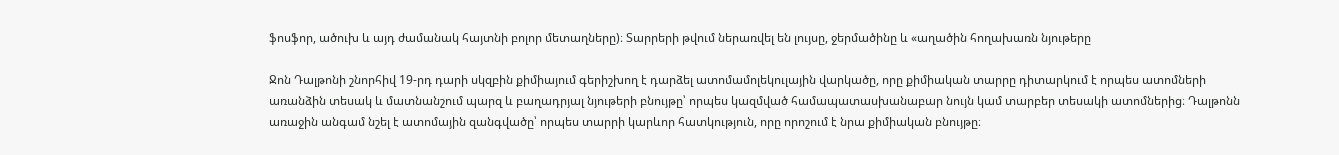ֆոսֆոր, ածուխ և այդ ժամանակ հայտնի բոլոր մետաղները)։ Տարրերի թվում ներառվել են լույսը, ջերմածինը և «աղածին հողախառն նյութերը

Ջոն Դալթոնի շնորհիվ 19-րդ դարի սկզբին քիմիայում գերիշխող է դարձել ատոմամոլեկուլային վարկածը, որը քիմիական տարրը դիտարկում է որպես ատոմների առանձին տեսակ և մատնանշում պարզ և բաղադրյալ նյութերի բնույթը՝ որպես կազմված համապատասխանաբար նույն կամ տարբեր տեսակի ատոմներից։ Դալթոնն առաջին անգամ նշել է ատոմային զանգվածը՝ որպես տարրի կարևոր հատկություն, որը որոշում է նրա քիմիական բնույթը։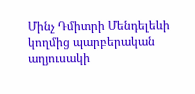Մինչ Դմիտրի Մենդելեևի կողմից պարբերական աղյուսակի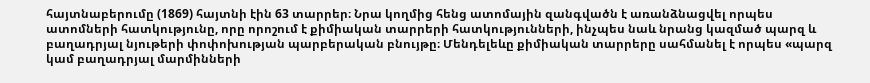հայտնաբերումը (1869) հայտնի էին 63 տարրեր։ Նրա կողմից հենց ատոմային զանգվածն է առանձնացվել որպես ատոմների հատկությունը, որը որոշում է քիմիական տարրերի հատկությունների, ինչպես նաև նրանց կազմած պարզ և բաղադրյալ նյութերի փոփոխության պարբերական բնույթը։ Մենդելեևը քիմիական տարրերը սահմանել է որպես «պարզ կամ բաղադրյալ մարմինների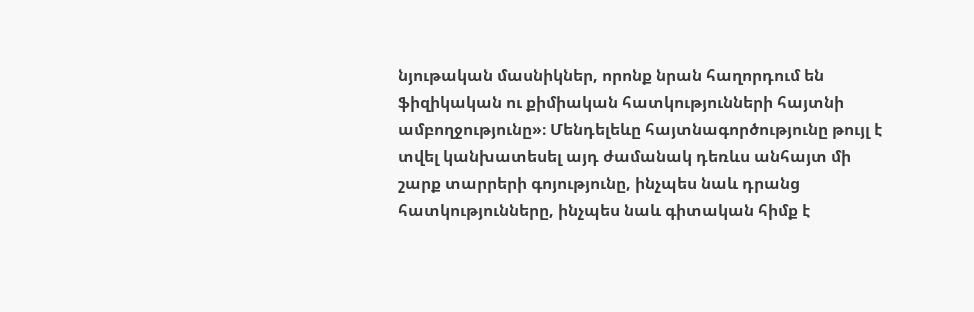նյութական մասնիկներ, որոնք նրան հաղորդում են ֆիզիկական ու քիմիական հատկությունների հայտնի ամբողջությունը»։ Մենդելեևը հայտնագործությունը թույլ է տվել կանխատեսել այդ ժամանակ դեռևս անհայտ մի շարք տարրերի գոյությունը, ինչպես նաև դրանց հատկությունները, ինչպես նաև գիտական հիմք է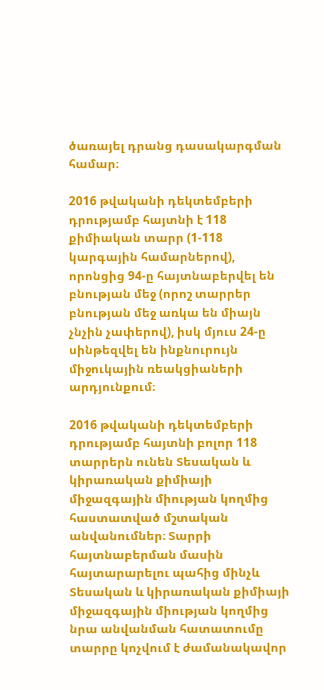ծառայել դրանց դասակարգման համար։

2016 թվականի դեկտեմբերի դրությամբ հայտնի է 118 քիմիական տարր (1-118 կարգային համարներով), որոնցից 94-ը հայտնաբերվել են բնության մեջ (որոշ տարրեր բնության մեջ առկա են միայն չնչին չափերով), իսկ մյուս 24-ը սինթեզվել են ինքնուրույն միջուկային ռեակցիաների արդյունքում։

2016 թվականի դեկտեմբերի դրությամբ հայտնի բոլոր 118 տարրերն ունեն Տեսական և կիրառական քիմիայի միջազգային միության կողմից հաստատված մշտական անվանումներ։ Տարրի հայտնաբերման մասին հայտարարելու պահից մինչև Տեսական և կիրառական քիմիայի միջազգային միության կողմից նրա անվանման հատատումը տարրը կոչվում է ժամանակավոր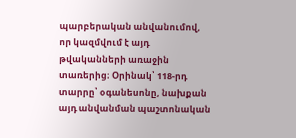պարբերական անվանումով, որ կազմվում է այդ թվականների առաջին տառերից։ Օրինակ՝ 118-րդ տարրը՝ օգանեսոնը, նախքան այդ անվանման պաշտոնական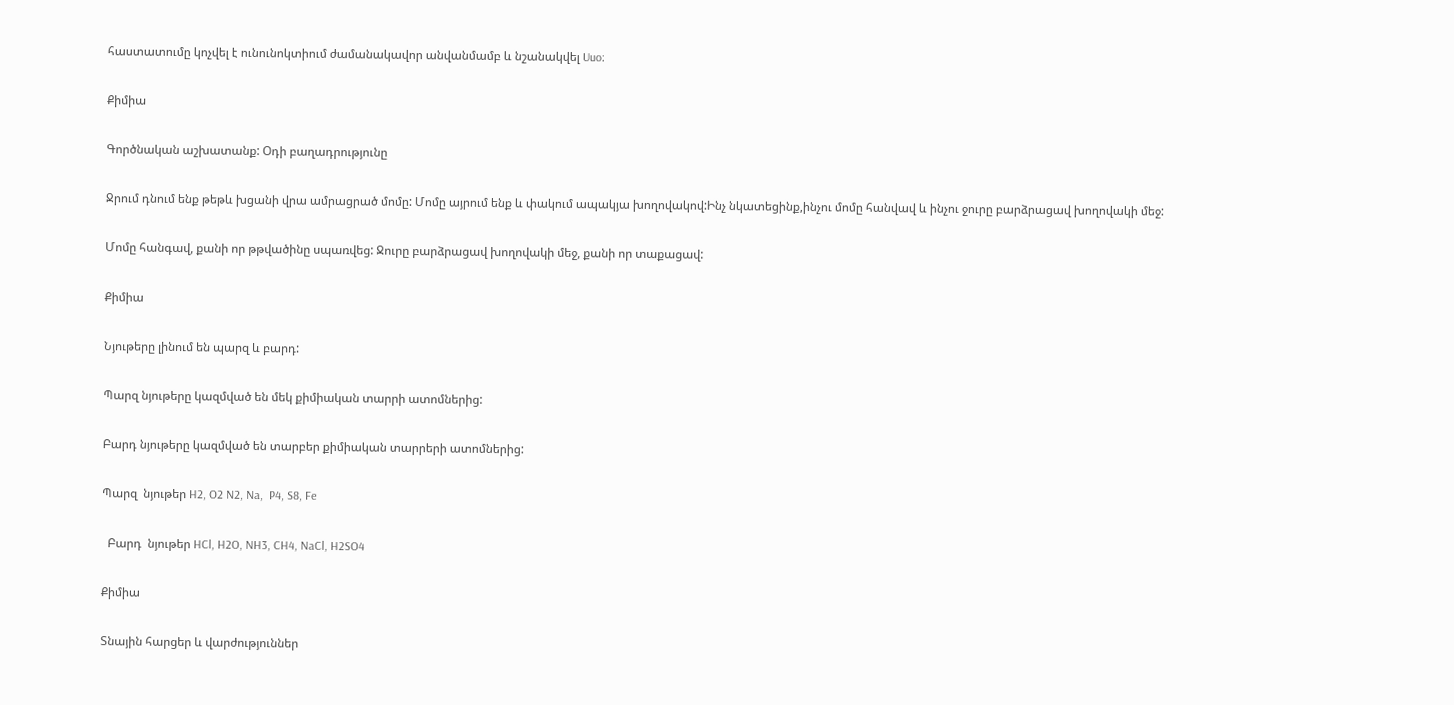հաստատումը կոչվել է ունունոկտիում ժամանակավոր անվանմամբ և նշանակվել Uuo։

Քիմիա

Գործնական աշխատանք: Օդի բաղադրությունը

Ջրում դնում ենք թեթև խցանի վրա ամրացրած մոմը: Մոմը այրում ենք և փակում ապակյա խողովակով:Ինչ նկատեցինք,ինչու մոմը հանվավ և ինչու ջուրը բարձրացավ խողովակի մեջ:

Մոմը հանգավ, քանի որ թթվածինը սպառվեց: Ջուրը բարձրացավ խողովակի մեջ, քանի որ տաքացավ:

Քիմիա

Նյութերը լինում են պարզ և բարդ:

Պարզ նյութերը կազմված են մեկ քիմիական տարրի ատոմներից:

Բարդ նյութերը կազմված են տարբեր քիմիական տարրերի ատոմներից:

Պարզ  նյութեր H2, O2 N2, Na,  P4, S8, Fe

  Բարդ  նյութեր HCl, H2O, NH3, CH4, NaCl, H2SO4

Քիմիա

Տնային հարցեր և վարժություններ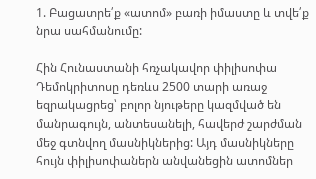1. Բացատրե՛ք «ատոմ» բառի իմաստը և տվե՛ք նրա սահմանումը:

Հին Հունաստանի հռչակավոր փիլիսոփա Դեմոկրիտոսը դեռևս 2500 տարի առաջ եզրակացրեց՝ բոլոր նյութերը կազմված են մանրագույն, անտեսանելի, հավերժ շարժման մեջ գտնվող մասնիկներից: Այդ մասնիկները հույն փիլիսոփաներն անվանեցին ատոմներ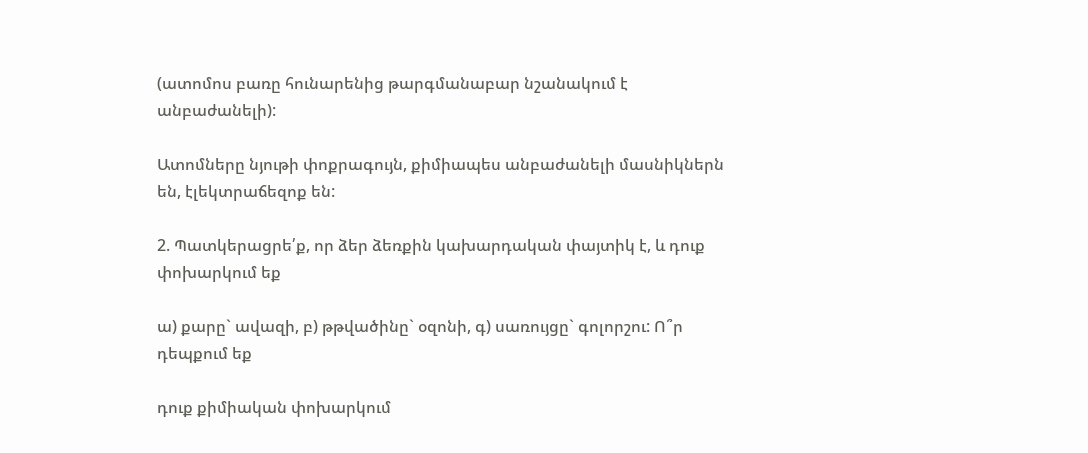(ատոմոս բառը հունարենից թարգմանաբար նշանակում է անբաժանելի):

Ատոմները նյութի փոքրագույն, քիմիապես անբաժանելի մասնիկներն են, էլեկտրաճեզոք են:

2. Պատկերացրե՛ք, որ ձեր ձեռքին կախարդական փայտիկ է, և դուք փոխարկում եք

ա) քարը` ավազի, բ) թթվածինը` օզոնի, գ) սառույցը` գոլորշու: Ո՞ր դեպքում եք

դուք քիմիական փոխարկում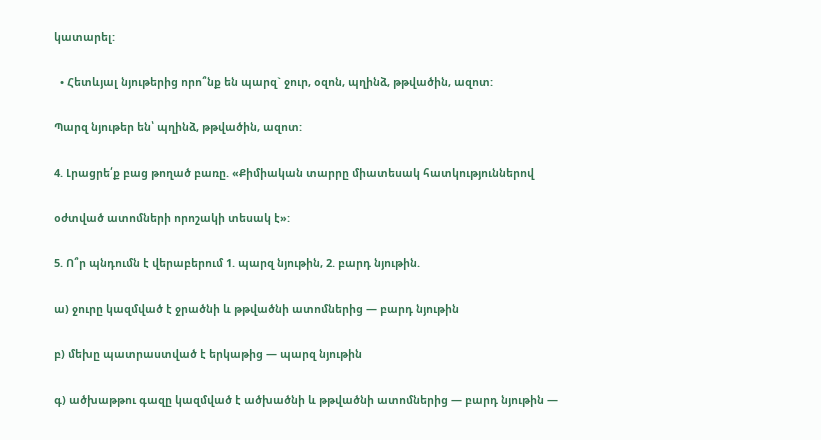կատարել:

  • Հետևյալ նյութերից որո՞նք են պարզ` ջուր, օզոն, պղինձ, թթվածին, ազոտ:

Պարզ նյութեր են՝ պղինձ, թթվածին, ազոտ:

4. Լրացրե՛ք բաց թողած բառը. «Քիմիական տարրը միատեսակ հատկություններով

օժտված ատոմների որոշակի տեսակ է»:

5. Ո՞ր պնդումն է վերաբերում 1. պարզ նյութին, 2. բարդ նյութին.

ա) ջուրը կազմված է ջրածնի և թթվածնի ատոմներից — բարդ նյութին

բ) մեխը պատրաստված է երկաթից — պարզ նյութին

գ) ածխաթթու գազը կազմված է ածխածնի և թթվածնի ատոմներից — բարդ նյութին —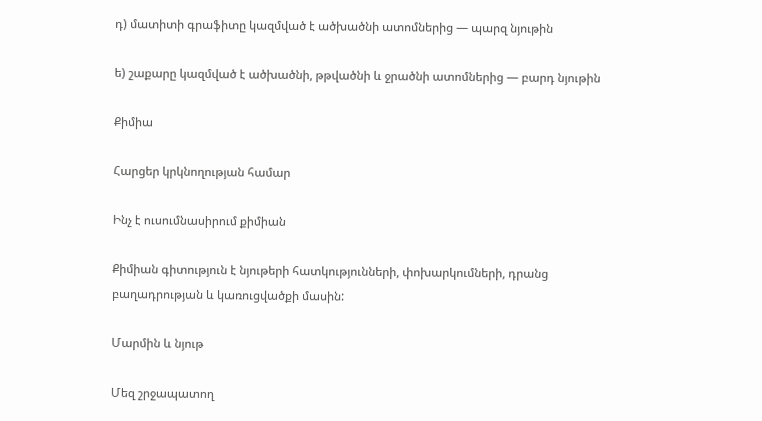դ) մատիտի գրաֆիտը կազմված է ածխածնի ատոմներից — պարզ նյութին

ե) շաքարը կազմված է ածխածնի, թթվածնի և ջրածնի ատոմներից — բարդ նյութին

Քիմիա

Հարցեր կրկնողության համար

Ինչ է ուսումնասիրում քիմիան

Քիմիան գիտություն է նյութերի հատկությունների, փոխարկումների, դրանց բաղադրության և կառուցվածքի մասին:

Մարմին և նյութ

Մեզ շրջապատող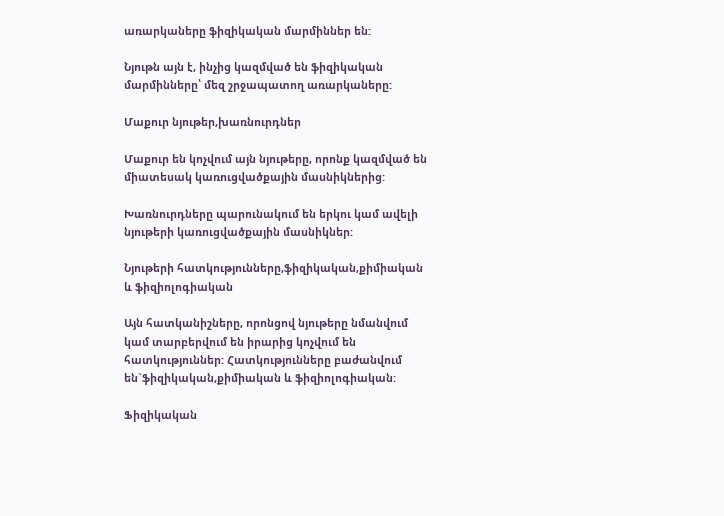առարկաները ֆիզիկական մարմիններ են:

Նյութն այն է, ինչից կազմված են ֆիզիկական մարմինները՝ մեզ շրջապատող առարկաները:

Մաքուր նյութեր,խառնուրդներ

Մաքուր են կոչվում այն նյութերը, որոնք կազմված են միատեսակ կառուցվածքային մասնիկներից:

Խառնուրդները պարունակում են երկու կամ ավելի նյութերի կառուցվածքային մասնիկներ:

Նյութերի հատկությունները,ֆիզիկական,քիմիական և ֆիզիոլոգիական

Այն հատկանիշները, որոնցով նյութերը նմանվում կամ տարբերվում են իրարից կոչվում են հատկություններ: Հատկությունները բաժանվում են`ֆիզիկական,քիմիական և ֆիզիոլոգիական:

Ֆիզիկական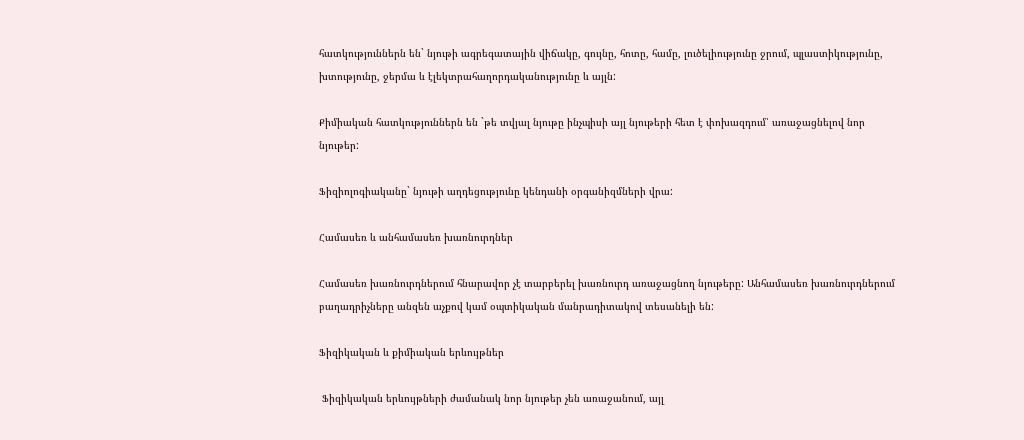հատկություններն են` նյութի ագրեգատային վիճակը, գույնը, հոտը, համը, լուծելիությունը ջրում, պլաստիկությունը, խտությունը, ջերմա և էլեկտրահաղորդականությունը և այլն:

Քիմիական հատկություններն են `թե տվյալ նյութը ինչպիսի այլ նյութերի հետ է փոխազդում՝ առաջացնելով նոր նյութեր:

Ֆիզիոլոգիականը` նյութի աղդեցությունը կենդանի օրգանիզմների վրա:

Համասեռ և անհամասեռ խառնուրդներ

Համասեռ խառնուրդներում հնարավոր չէ տարբերել խառնուրդ առաջացնող նյութերը: Անհամասեռ խառնուրդներում բաղադրիչները անզեն աչքով կամ օպտիկական մանրադիտակով տեսանելի են:

Ֆիզիկական և քիմիական երևույթներ

 Ֆիզիկական երևույթների ժամանակ նոր նյութեր չեն առաջանում, այլ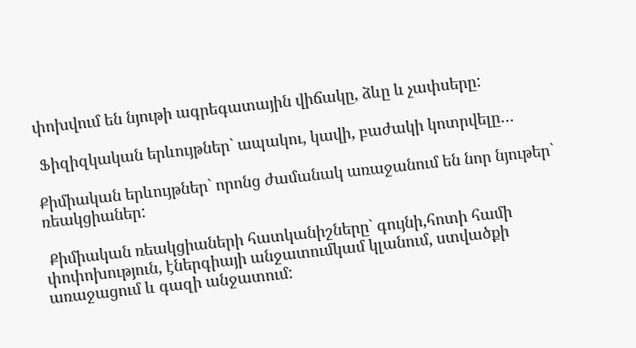փոխվում են նյութի ագրեգատային վիճակը, ձևը և չափսերը:

 Ֆիզիզկական երևույթներ` ապակու, կավի, բաժակի կոտրվելը…

Քիմիական երևույթներ` որոնց ժամանակ առաջանում են նոր նյութեր` ռեակցիաներ:

 Քիմիական ռեակցիաների հատկանիշները` գույնի,հոտի համի փոփոխություն, էներգիայի անջատումկամ կլանում, ստվածքի առաջացում և գազի անջատում: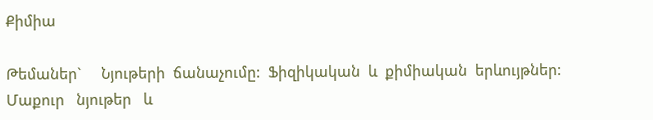Քիմիա

Թեմաներ`     Նյութերի  ճանաչումը:  Ֆիզիկական  և  քիմիական  երևույթներ:   Մաքուր   նյութեր   և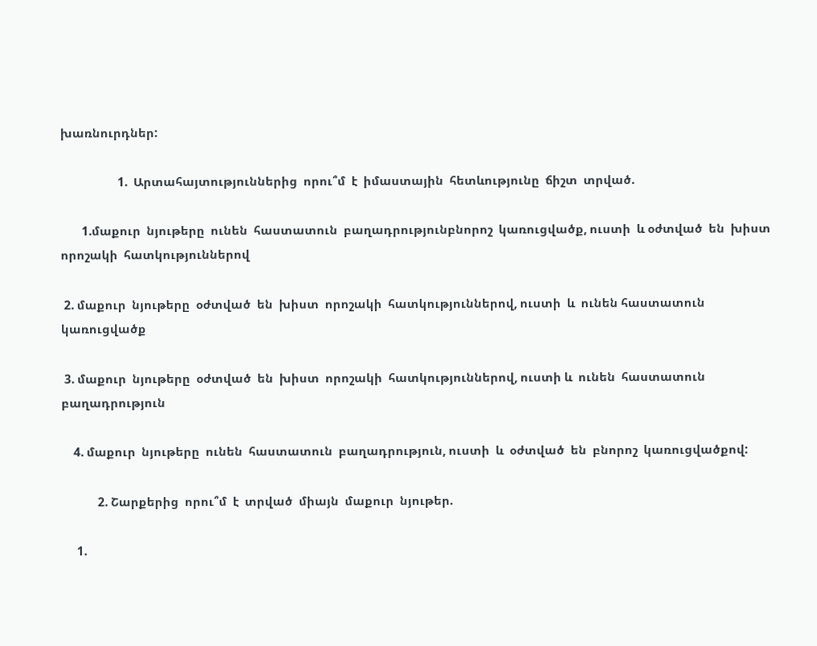խառնուրդներ:

                   1.  Արտահայտություններից  որու՞մ  է  իմաստային  հետևությունը  ճիշտ  տրված.

       1.մաքուր  նյութերը  ունեն  հաստատուն  բաղադրությունբնորոշ  կառուցվածք, ուստի  և օժտված  են  խիստ  որոշակի  հատկություններով

 2. մաքուր  նյութերը  օժտված  են  խիստ  որոշակի  հատկություններով, ուստի  և  ունեն հաստատուն  կառուցվածք

 3. մաքուր  նյութերը  օժտված  են  խիստ  որոշակի  հատկություններով, ուստի և  ունեն  հաստատուն  բաղադրություն

    4. մաքուր  նյութերը  ունեն  հաստատուն  բաղադրություն, ուստի  և  օժտված  են  բնորոշ  կառուցվածքով:

            2. Շարքերից  որու՞մ  է  տրված  միայն  մաքուր  նյութեր.

     1.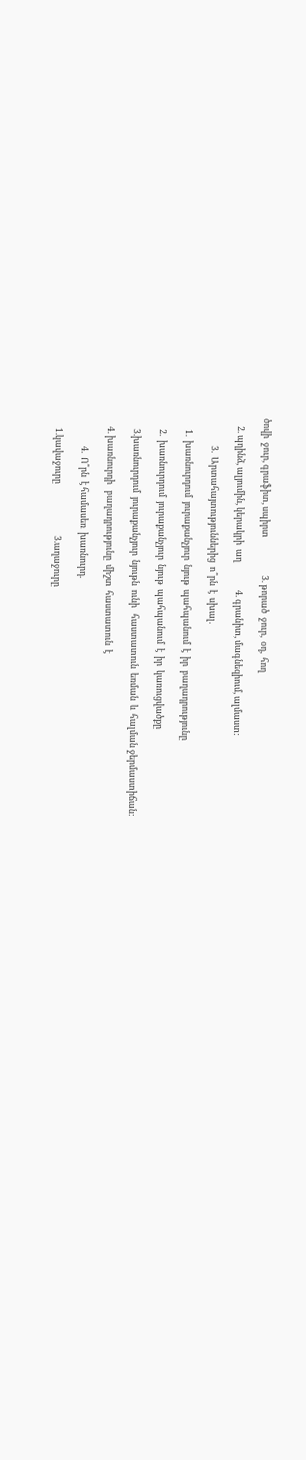ծովի  ջուր, գրաֆիտ, սպիրտ                   3. թորած  ջուր,  օդ,  հող

    2. պղինձ, ալյումին, կերակրի  աղ              4. գրանիտ, մագնեզիում, ալմաստ:

              3.  Արտահայտություններից  ո՞րն  է  սխալ.

      1.  խառնուրդում  յուրաքանչյուր  նյութ  պահպանում  է  իր  բաղադրությունը

      2.  խառնուրդում  յուրաքանչյուր  նյութ  պահպանում  է  իր  կառուցվածքը

      3.խառնուրդում  յուրաքանչյուր  նյութն  ունի   հաստատուն  եռման  և  հալման ջերմաստիճան:

     4. խառնուրդի   բաղադրությունը  միշտ  հաստատուն  է

               4.  Ո՞րն  է համասեռ  խառնուրդ.

      1.կավաջուրը                          3.աղաջուրը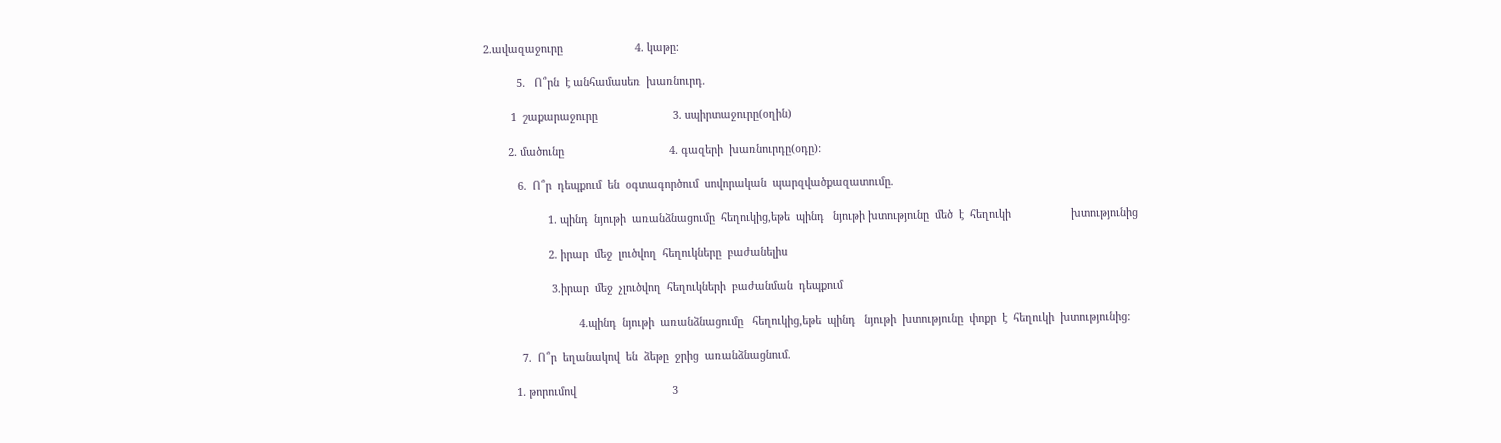2.ավազաջուրը                        4. կաթը:

           5.   Ո՞րն  է անհամասեռ  խառնուրդ.

         1  շաքարաջուրը                         3. սպիրտաջուրը(օղին)

        2. մածունը                                   4. գազերի  խառնուրդը(օդը):

           6.  Ո՞ր  դեպքում  են  օգտագործում  սովորական  պարզվածքազատումը.

                     1. պինդ  նյութի  առանձնացումը  հեղուկից,եթե  պինդ   նյութի խտությունը  մեծ  է  հեղուկի                    խտությունից

                     2. իրար  մեջ  լուծվող  հեղուկները  բաժանելիս

                      3.իրար  մեջ  չլուծվող  հեղուկների  բաժանման  դեպքում

                               4.պինդ  նյութի  առանձնացումը   հեղուկից,եթե  պինդ   նյութի  խտությունը  փոքր  է  հեղուկի  խտությունից:

            7.  Ո՞ր  եղանակով  են  ձեթը  ջրից  առանձնացնում.

          1. թորումով                                3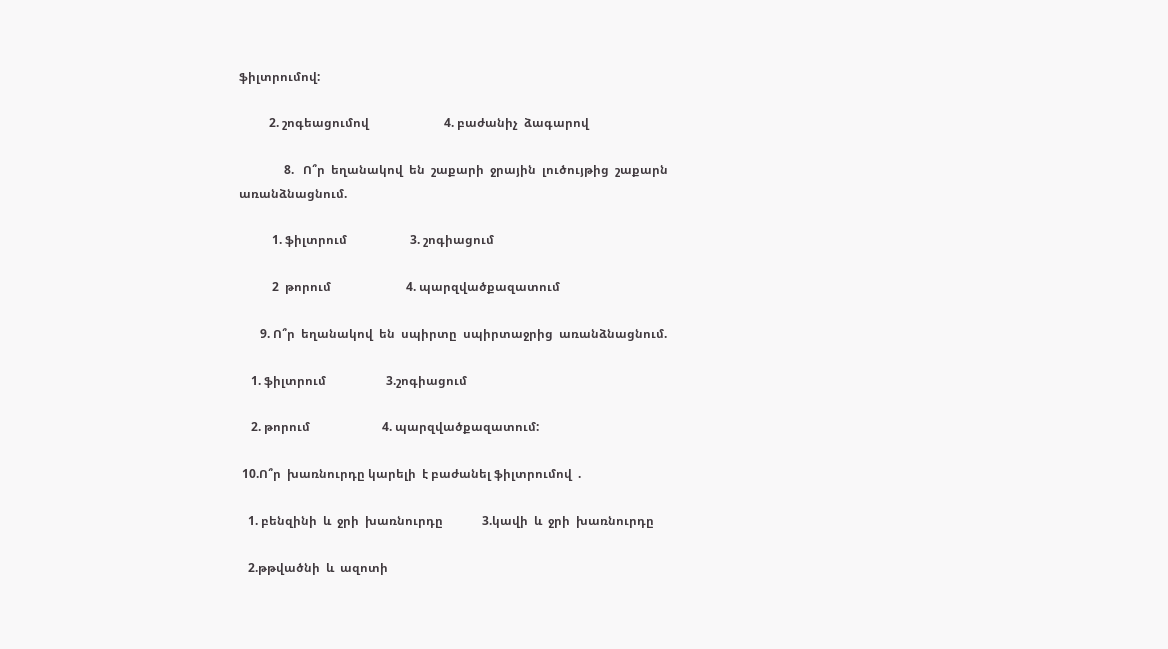ֆիլտրումով:

          2. շոգեացումով                         4. բաժանիչ  ձագարով

               8.   Ո՞ր  եղանակով  են  շաքարի  ջրային  լուծույթից  շաքարն  առանձնացնում.

           1. ֆիլտրում                     3. շոգիացում

           2  թորում                         4. պարզվածքազատում

       9. Ո՞ր  եղանակով  են  սպիրտը  սպիրտաջրից  առանձնացնում.

    1. ֆիլտրում                    3.շոգիացում

    2. թորում                        4. պարզվածքազատում:

 10.Ո՞ր  խառնուրդը կարելի  է բաժանել ֆիլտրումով  .

   1. բենզինի  և  ջրի  խառնուրդը             3.կավի  և  ջրի  խառնուրդը

   2.թթվածնի  և  ազոտի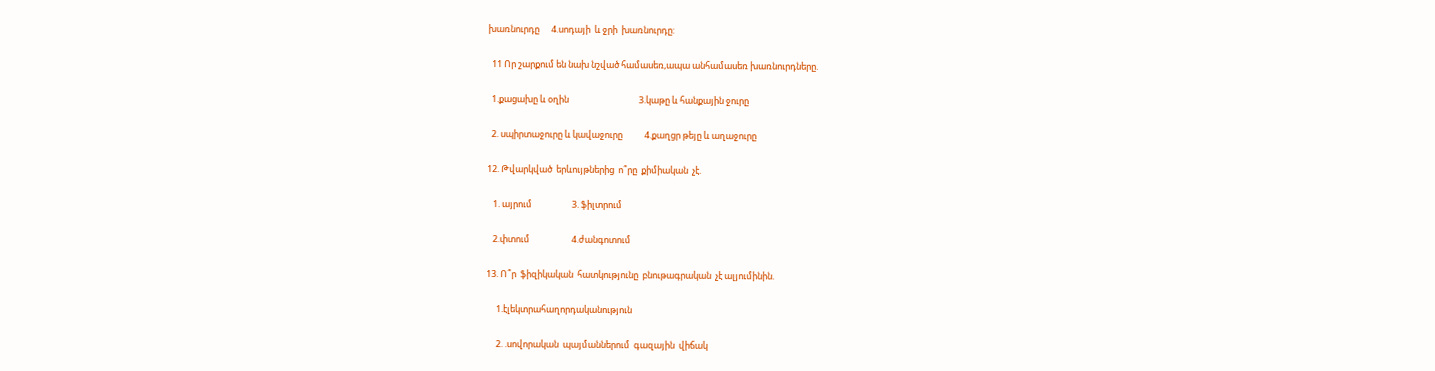խառնուրդը      4.սոդայի  և ջրի  խառնուրդը:

  11 Որ շարքում են նախ նշված համասեռ,ապա անհամասեռ խառնուրդները.

  1.քացախը և օղին                                   3.կաթը և հանքային ջուրը

  2. սպիրտաջուրը և կավաջուրը           4.քաղցր թեյը և աղաջուրը

12. Թվարկված  երևույթներից  ո՞րը  քիմիական  չէ.

   1. այրում                    3. ֆիլտրում

   2.փտում                     4.ժանգոտում

13. Ո՞ր  ֆիզիկական  հատկությունը  բնութագրական  չէ ալյումինին.

     1.էլեկտրահաղորդականություն

     2. .սովորական  պայմաններում  գազային  վիճակ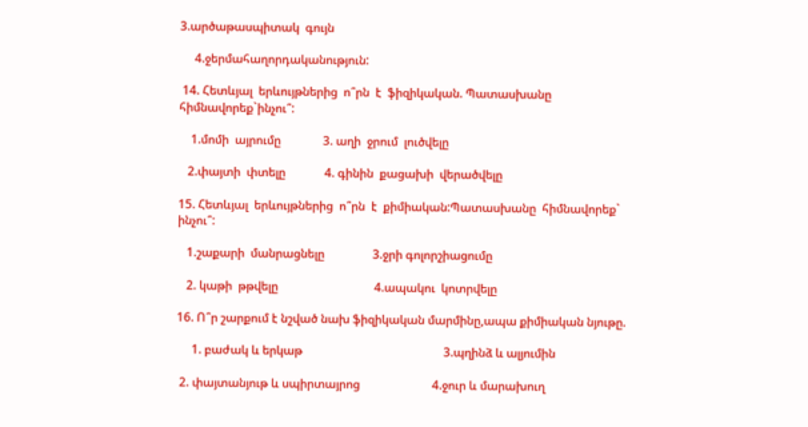3.արծաթասպիտակ  գույն

     4.ջերմահաղորդականություն:

 14. Հետևյալ  երևույթներից  ո՞րն  է  ֆիզիկական. Պատասխանը  հիմնավորեք`ինչու՞:

    1.մոմի  այրումը              3. աղի  ջրում  լուծվելը

   2.փայտի  փտելը             4. գինին  քացախի  վերածվելը

15. Հետևյալ  երևույթներից  ո՞րն  է  քիմիական:Պատասխանը  հիմնավորեք` ինչու՞:

   1.շաքարի  մանրացնելը                3.ջրի գոլորշիացումը

   2. կաթի  թթվելը                                4.ապակու  կոտրվելը

16. Ո՞ր շարքում է նշված նախ ֆիզիկական մարմինը,ապա քիմիական նյութը.

     1. բաժակ և երկաթ                                               3.պղինձ և ալյումին

 2. փայտանյութ և սպիրտայրոց                        4.ջուր և մարախուղ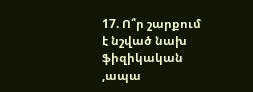17. Ո՞ր շարքում է նշված նախ ֆիզիկական ,ապա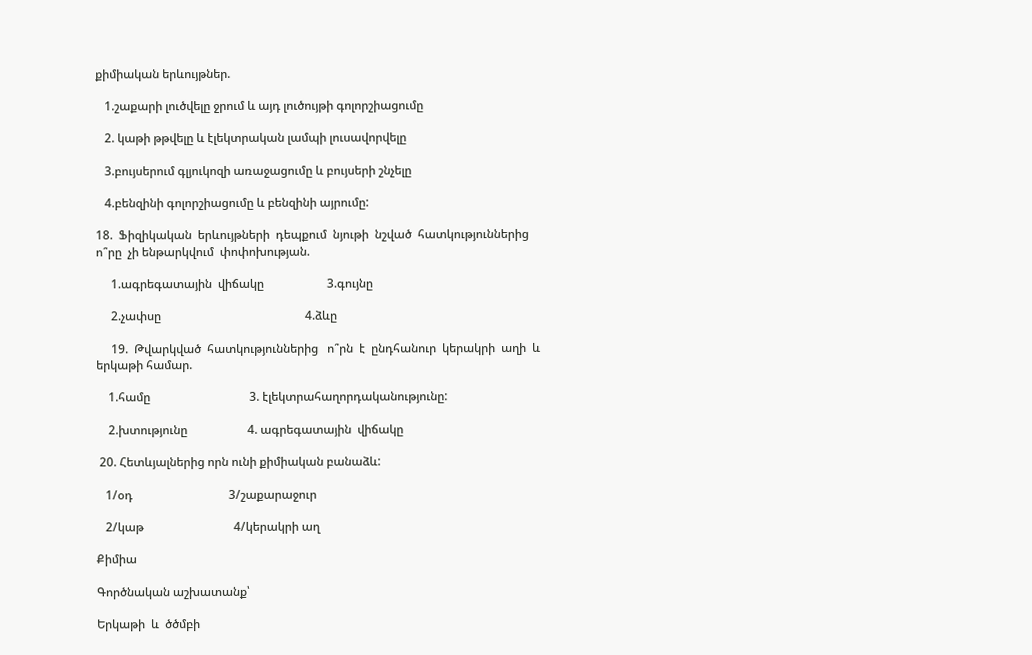քիմիական երևույթներ.

   1.շաքարի լուծվելը ջրում և այդ լուծույթի գոլորշիացումը

   2. կաթի թթվելը և էլեկտրական լամպի լուսավորվելը

   3.բույսերում գլյուկոզի առաջացումը և բույսերի շնչելը

   4.բենզինի գոլորշիացումը և բենզինի այրումը:

18.  Ֆիզիկական  երևույթների  դեպքում  նյութի  նշված  հատկություններից  ո՞րը  չի ենթարկվում  փոփոխության.

     1.ագրեգատային  վիճակը                     3.գույնը

     2.չափսը                                                4.ձևը

     19.  Թվարկված  հատկություններից   ո՞րն  է  ընդհանուր  կերակրի  աղի  և  երկաթի համար.

    1.համը                                 3. էլեկտրահաղորդականությունը:

    2.խտությունը                    4. ագրեգատային  վիճակը

 20. Հետևյալներից որն ունի քիմիական բանաձև:

   1/օդ                                3/շաքարաջուր

   2/կաթ                              4/կերակրի աղ

Քիմիա

Գործնական աշխատանք՝

Երկաթի  և  ծծմբի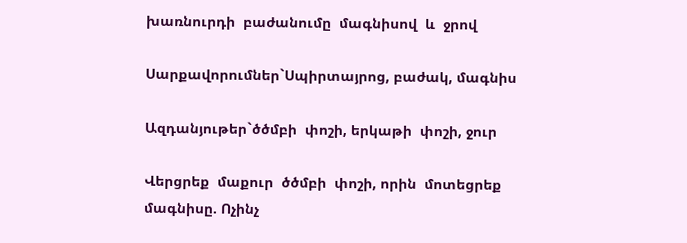խառնուրդի  բաժանումը  մագնիսով  և  ջրով

Սարքավորումներ`Սպիրտայրոց, բաժակ, մագնիս

Ազդանյութեր`ծծմբի  փոշի, երկաթի  փոշի, ջուր

Վերցրեք  մաքուր  ծծմբի  փոշի, որին  մոտեցրեք  մագնիսը. Ոչինչ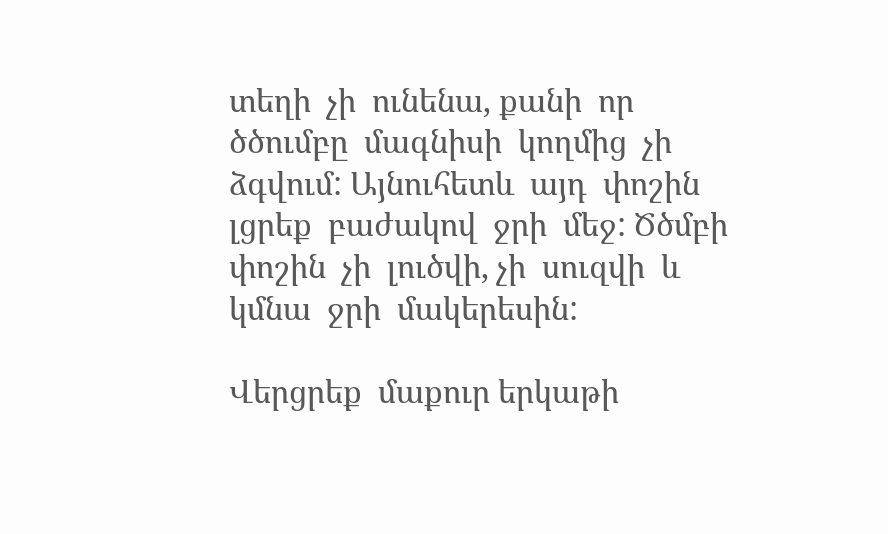տեղի  չի  ունենա, քանի  որ  ծծումբը  մագնիսի  կողմից  չի  ձգվում: Այնուհետև  այդ  փոշին  լցրեք  բաժակով  ջրի  մեջ: Ծծմբի  փոշին  չի  լուծվի, չի  սուզվի  և  կմնա  ջրի  մակերեսին:

Վերցրեք  մաքուր երկաթի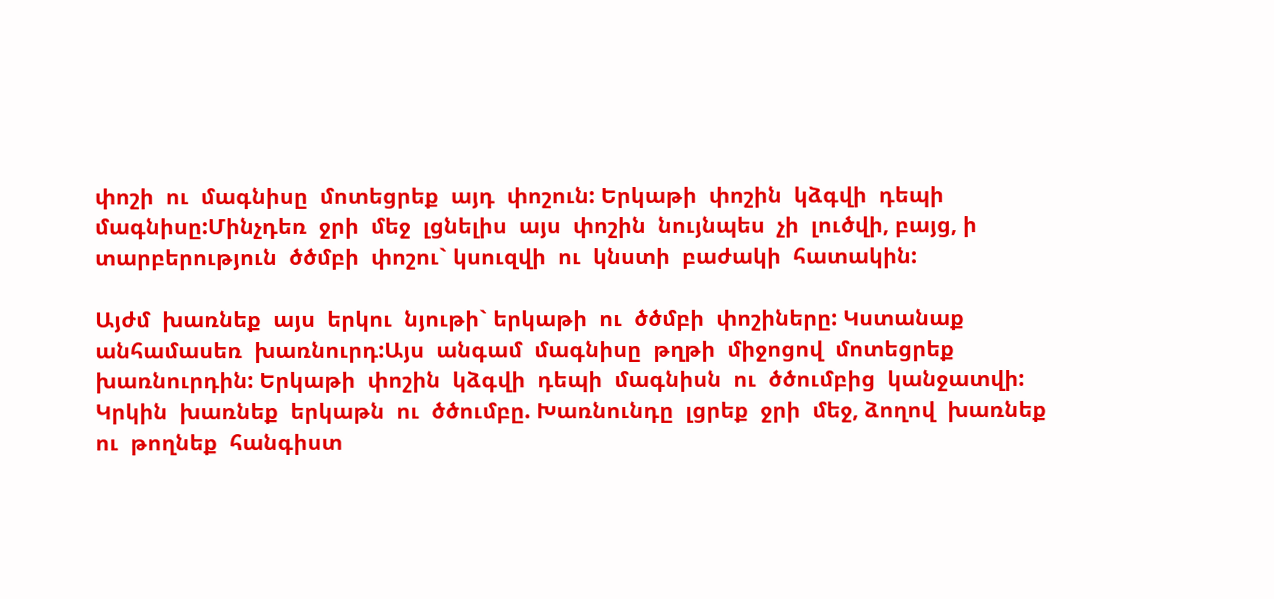փոշի  ու  մագնիսը  մոտեցրեք  այդ  փոշուն: Երկաթի  փոշին  կձգվի  դեպի  մագնիսը:Մինչդեռ  ջրի  մեջ  լցնելիս  այս  փոշին  նույնպես  չի  լուծվի, բայց, ի  տարբերություն  ծծմբի  փոշու` կսուզվի  ու  կնստի  բաժակի  հատակին:

Այժմ  խառնեք  այս  երկու  նյութի` երկաթի  ու  ծծմբի  փոշիները: Կստանաք  անհամասեռ  խառնուրդ:Այս  անգամ  մագնիսը  թղթի  միջոցով  մոտեցրեք   խառնուրդին: Երկաթի  փոշին  կձգվի  դեպի  մագնիսն  ու  ծծումբից  կանջատվի: Կրկին  խառնեք  երկաթն  ու  ծծումբը. Խառնունդը  լցրեք  ջրի  մեջ, ձողով  խառնեք  ու  թողնեք  հանգիստ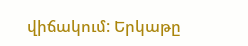վիճակում: Երկաթը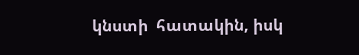կնստի  հատակին, իսկ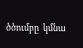ծծումբը  կմնա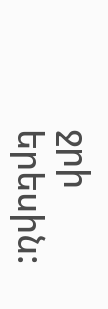ջրի  երեսին: